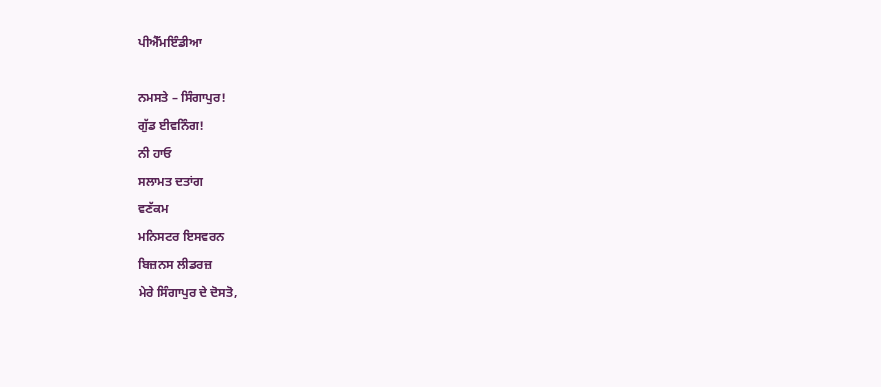ਪੀਐੱਮਇੰਡੀਆ

ਨਮਸਤੇ – ਸਿੰਗਾਪੁਰ!
ਗੁੱਡ ਈਵਨਿੰਗ!
ਨੀ ਹਾਓ
ਸਲਾਮਤ ਦਤਾਂਗ
ਵਣੱਕਮ
ਮਨਿਸਟਰ ਇਸਵਰਨ
ਬਿਜ਼ਨਸ ਲੀਡਰਜ਼
ਮੇਰੇ ਸਿੰਗਾਪੁਰ ਦੇ ਦੋਸਤੋ,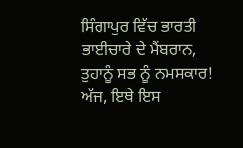ਸਿੰਗਾਪੁਰ ਵਿੱਚ ਭਾਰਤੀ ਭਾਈਚਾਰੇ ਦੇ ਮੈਂਬਰਾਨ,
ਤੁਹਾਨੂੰ ਸਭ ਨੂੰ ਨਮਸਕਾਰ!
ਅੱਜ, ਇਥੇ ਇਸ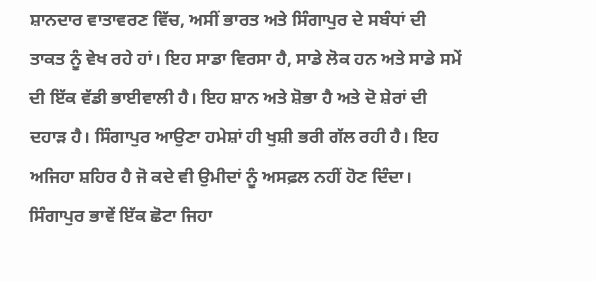ਸ਼ਾਨਦਾਰ ਵਾਤਾਵਰਣ ਵਿੱਚ, ਅਸੀਂ ਭਾਰਤ ਅਤੇ ਸਿੰਗਾਪੁਰ ਦੇ ਸਬੰਧਾਂ ਦੀ ਤਾਕਤ ਨੂੰ ਵੇਖ ਰਹੇ ਹਾਂ। ਇਹ ਸਾਡਾ ਵਿਰਸਾ ਹੈ, ਸਾਡੇ ਲੋਕ ਹਨ ਅਤੇ ਸਾਡੇ ਸਮੇਂ ਦੀ ਇੱਕ ਵੱਡੀ ਭਾਈਵਾਲੀ ਹੈ। ਇਹ ਸ਼ਾਨ ਅਤੇ ਸ਼ੋਭਾ ਹੈ ਅਤੇ ਦੋ ਸ਼ੇਰਾਂ ਦੀ ਦਹਾੜ ਹੈ। ਸਿੰਗਾਪੁਰ ਆਉਣਾ ਹਮੇਸ਼ਾਂ ਹੀ ਖੁਸ਼ੀ ਭਰੀ ਗੱਲ ਰਹੀ ਹੈ। ਇਹ ਅਜਿਹਾ ਸ਼ਹਿਰ ਹੈ ਜੋ ਕਦੇ ਵੀ ਉਮੀਦਾਂ ਨੂੰ ਅਸਫ਼ਲ ਨਹੀਂ ਹੋਣ ਦਿੰਦਾ। ਸਿੰਗਾਪੁਰ ਭਾਵੇਂ ਇੱਕ ਛੋਟਾ ਜਿਹਾ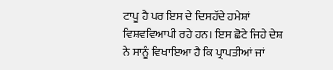ਟਾਪੂ ਹੈ ਪਰ ਇਸ ਦੇ ਦਿਸਹੱਦੇ ਹਮੇਸ਼ਾਂ ਵਿਸ਼ਵਵਿਆਪੀ ਰਹੇ ਹਨ। ਇਸ ਛੋਟੇ ਜਿਹੇ ਦੇਸ਼ ਨੇ ਸਾਨੂੰ ਵਿਖਾਇਆ ਹੈ ਕਿ ਪ੍ਰਾਪਤੀਆਂ ਜਾਂ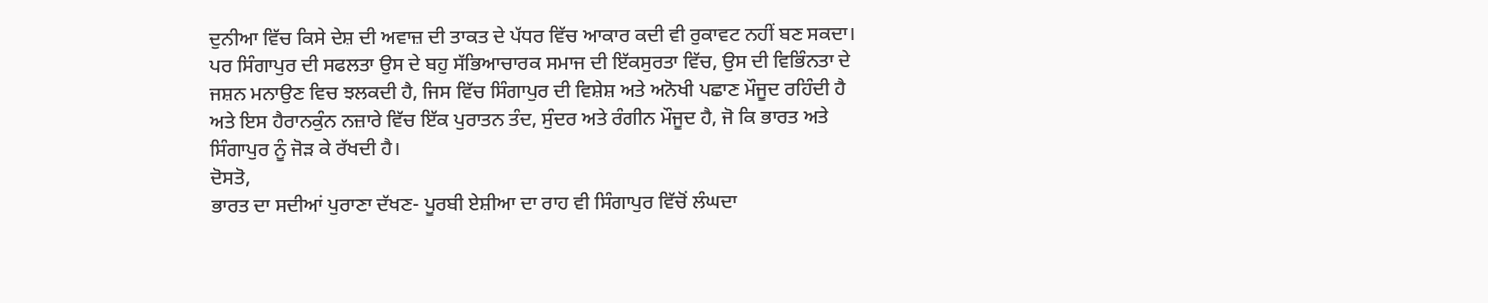ਦੁਨੀਆ ਵਿੱਚ ਕਿਸੇ ਦੇਸ਼ ਦੀ ਅਵਾਜ਼ ਦੀ ਤਾਕਤ ਦੇ ਪੱਧਰ ਵਿੱਚ ਆਕਾਰ ਕਦੀ ਵੀ ਰੁਕਾਵਟ ਨਹੀਂ ਬਣ ਸਕਦਾ।
ਪਰ ਸਿੰਗਾਪੁਰ ਦੀ ਸਫਲਤਾ ਉਸ ਦੇ ਬਹੁ ਸੱਭਿਆਚਾਰਕ ਸਮਾਜ ਦੀ ਇੱਕਸੁਰਤਾ ਵਿੱਚ, ਉਸ ਦੀ ਵਿਭਿੰਨਤਾ ਦੇ ਜਸ਼ਨ ਮਨਾਉਣ ਵਿਚ ਝਲਕਦੀ ਹੈ, ਜਿਸ ਵਿੱਚ ਸਿੰਗਾਪੁਰ ਦੀ ਵਿਸ਼ੇਸ਼ ਅਤੇ ਅਨੋਖੀ ਪਛਾਣ ਮੌਜੂਦ ਰਹਿੰਦੀ ਹੈ ਅਤੇ ਇਸ ਹੈਰਾਨਕੁੰਨ ਨਜ਼ਾਰੇ ਵਿੱਚ ਇੱਕ ਪੁਰਾਤਨ ਤੰਦ, ਸੁੰਦਰ ਅਤੇ ਰੰਗੀਨ ਮੌਜੂਦ ਹੈ, ਜੋ ਕਿ ਭਾਰਤ ਅਤੇ ਸਿੰਗਾਪੁਰ ਨੂੰ ਜੋੜ ਕੇ ਰੱਖਦੀ ਹੈ।
ਦੋਸਤੋ,
ਭਾਰਤ ਦਾ ਸਦੀਆਂ ਪੁਰਾਣਾ ਦੱਖਣ- ਪੂਰਬੀ ਏਸ਼ੀਆ ਦਾ ਰਾਹ ਵੀ ਸਿੰਗਾਪੁਰ ਵਿੱਚੋਂ ਲੰਘਦਾ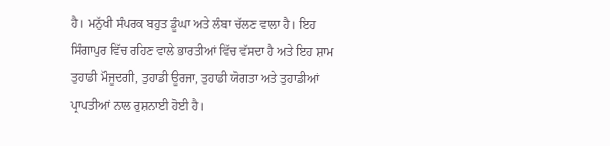ਹੈ। ਮਨੁੱਖੀ ਸੰਪਰਕ ਬਹੁਤ ਡੂੰਘਾ ਅਤੇ ਲੰਬਾ ਚੱਲਣ ਵਾਲਾ ਹੈ। ਇਹ ਸਿੰਗਾਪੁਰ ਵਿੱਚ ਰਹਿਣ ਵਾਲੇ ਭਾਰਤੀਆਂ ਵਿੱਚ ਵੱਸਦਾ ਹੈ ਅਤੇ ਇਹ ਸ਼ਾਮ ਤੁਹਾਡੀ ਮੌਜੂਦਗੀ, ਤੁਹਾਡੀ ਊਰਜਾ, ਤੁਹਾਡੀ ਯੋਗਤਾ ਅਤੇ ਤੁਹਾਡੀਆਂ ਪ੍ਰਾਪਤੀਆਂ ਨਾਲ ਰੁਸ਼ਨਾਈ ਹੋਈ ਹੈ।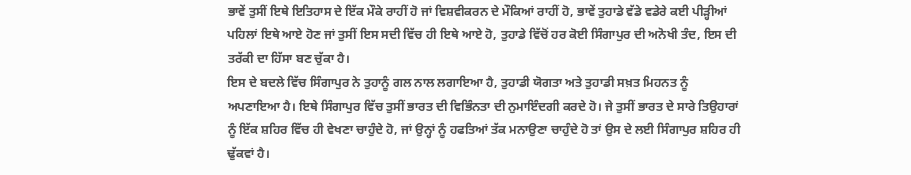ਭਾਵੇਂ ਤੁਸੀਂ ਇਥੇ ਇਤਿਹਾਸ ਦੇ ਇੱਕ ਮੌਕੇ ਰਾਹੀਂ ਹੋ ਜਾਂ ਵਿਸ਼ਵੀਕਰਨ ਦੇ ਮੌਕਿਆਂ ਰਾਹੀਂ ਹੋ, ਭਾਵੇਂ ਤੁਹਾਡੇ ਵੱਡੇ ਵਡੇਰੇ ਕਈ ਪੀੜ੍ਹੀਆਂ ਪਹਿਲਾਂ ਇਥੇ ਆਏ ਹੋਣ ਜਾਂ ਤੁਸੀਂ ਇਸ ਸਦੀ ਵਿੱਚ ਹੀ ਇਥੇ ਆਏ ਹੋ, ਤੁਹਾਡੇ ਵਿੱਚੋਂ ਹਰ ਕੋਈ ਸਿੰਗਾਪੁਰ ਦੀ ਅਨੋਖੀ ਤੰਦ, ਇਸ ਦੀ ਤਰੱਕੀ ਦਾ ਹਿੱਸਾ ਬਣ ਚੁੱਕਾ ਹੈ।
ਇਸ ਦੇ ਬਦਲੇ ਵਿੱਚ ਸਿੰਗਾਪੁਰ ਨੇ ਤੁਹਾਨੂੰ ਗਲ ਨਾਲ ਲਗਾਇਆ ਹੈ, ਤੁਹਾਡੀ ਯੋਗਤਾ ਅਤੇ ਤੁਹਾਡੀ ਸਖ਼ਤ ਮਿਹਨਤ ਨੂੰ ਅਪਣਾਇਆ ਹੈ। ਇਥੇ ਸਿੰਗਾਪੁਰ ਵਿੱਚ ਤੁਸੀਂ ਭਾਰਤ ਦੀ ਵਿਭਿੰਨਤਾ ਦੀ ਨੁਮਾਇੰਦਗੀ ਕਰਦੇ ਹੋ। ਜੇ ਤੁਸੀਂ ਭਾਰਤ ਦੇ ਸਾਰੇ ਤਿਉਹਾਰਾਂ ਨੂੰ ਇੱਕ ਸ਼ਹਿਰ ਵਿੱਚ ਹੀ ਵੇਖਣਾ ਚਾਹੁੰਦੇ ਹੋ, ਜਾਂ ਉਨ੍ਹਾਂ ਨੂੰ ਹਫਤਿਆਂ ਤੱਕ ਮਨਾਉਣਾ ਚਾਹੁੰਦੇ ਹੋ ਤਾਂ ਉਸ ਦੇ ਲਈ ਸਿੰਗਾਪੁਰ ਸ਼ਹਿਰ ਹੀ ਢੁੱਕਵਾਂ ਹੈ।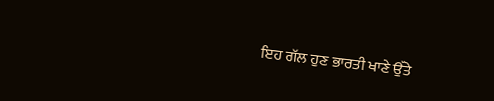ਇਹ ਗੱਲ ਹੁਣ ਭਾਰਤੀ ਖਾਣੇ ਉੱਤੇ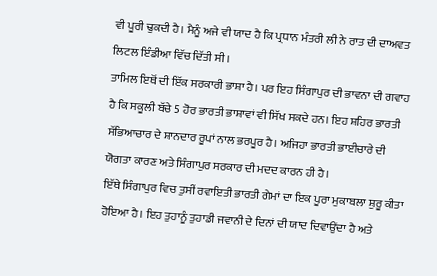ਵੀ ਪੂਰੀ ਢੁਕਦੀ ਹੈ। ਮੈਨੂੰ ਅਜੇ ਵੀ ਯਾਦ ਹੈ ਕਿ ਪ੍ਰਧਾਨ ਮੰਤਰੀ ਲੀ ਨੇ ਰਾਤ ਦੀ ਦਾਅਵਤ ਲਿਟਲ ਇੰਡੀਆ ਵਿੱਚ ਦਿੱਤੀ ਸੀ।
ਤਾਮਿਲ ਇਥੋਂ ਦੀ ਇੱਕ ਸਰਕਾਰੀ ਭਾਸ਼ਾ ਹੈ। ਪਰ ਇਹ ਸਿੰਗਾਪੁਰ ਦੀ ਭਾਵਨਾ ਦੀ ਗਵਾਹ ਹੈ ਕਿ ਸਕੂਲੀ ਬੱਚੇ 5 ਹੋਰ ਭਾਰਤੀ ਭਾਸ਼ਾਵਾਂ ਵੀ ਸਿੱਖ ਸਕਦੇ ਹਨ। ਇਹ ਸ਼ਹਿਰ ਭਾਰਤੀ ਸੱਭਿਆਚਾਰ ਦੇ ਸ਼ਾਨਦਾਰ ਰੂਪਾਂ ਨਾਲ ਭਰਪੂਰ ਹੈ। ਅਜਿਹਾ ਭਾਰਤੀ ਭਾਈਚਾਰੇ ਦੀ ਯੋਗਤਾ ਕਾਰਣ ਅਤੇ ਸਿੰਗਾਪੁਰ ਸਰਕਾਰ ਦੀ ਮਦਦ ਕਾਰਨ ਹੀ ਹੈ।
ਇੱਥੇ ਸਿੰਗਾਪੁਰ ਵਿਚ ਤੁਸੀਂ ਰਵਾਇਤੀ ਭਾਰਤੀ ਗੇਮਾਂ ਦਾ ਇਕ ਪੂਰਾ ਮੁਕਾਬਲਾ ਸ਼ੁਰੂ ਕੀਤਾ ਹੋਇਆ ਹੈ। ਇਹ ਤੁਹਾਨੂੰ ਤੁਹਾਡੀ ਜਵਾਨੀ ਦੇ ਦਿਨਾਂ ਦੀ ਯਾਦ ਦਿਵਾਉਂਦਾ ਹੈ ਅਤੇ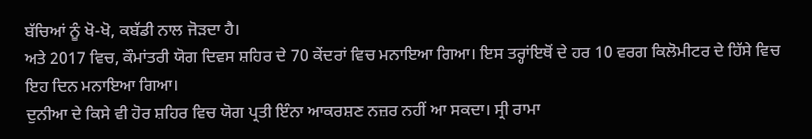ਬੱਚਿਆਂ ਨੂੰ ਖੋ-ਖੋ, ਕਬੱਡੀ ਨਾਲ ਜੋੜਦਾ ਹੈ।
ਅਤੇ 2017 ਵਿਚ, ਕੌਮਾਂਤਰੀ ਯੋਗ ਦਿਵਸ ਸ਼ਹਿਰ ਦੇ 70 ਕੇਂਦਰਾਂ ਵਿਚ ਮਨਾਇਆ ਗਿਆ। ਇਸ ਤਰ੍ਹਾਂਇਥੋਂ ਦੇ ਹਰ 10 ਵਰਗ ਕਿਲੋਮੀਟਰ ਦੇ ਹਿੱਸੇ ਵਿਚ ਇਹ ਦਿਨ ਮਨਾਇਆ ਗਿਆ।
ਦੁਨੀਆ ਦੇ ਕਿਸੇ ਵੀ ਹੋਰ ਸ਼ਹਿਰ ਵਿਚ ਯੋਗ ਪ੍ਰਤੀ ਇੰਨਾ ਆਕਰਸ਼ਣ ਨਜ਼ਰ ਨਹੀਂ ਆ ਸਕਦਾ। ਸ੍ਰੀ ਰਾਮਾ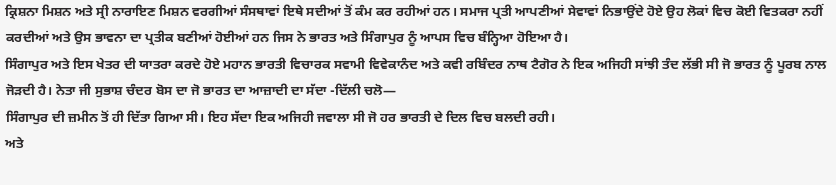ਕ੍ਰਿਸ਼ਨਾ ਮਿਸ਼ਨ ਅਤੇ ਸ੍ਰੀ ਨਾਰਾਇਣ ਮਿਸ਼ਨ ਵਰਗੀਆਂ ਸੰਸਥਾਵਾਂ ਇਥੇ ਸਦੀਆਂ ਤੋਂ ਕੰਮ ਕਰ ਰਹੀਆਂ ਹਨ। ਸਮਾਜ ਪ੍ਰਤੀ ਆਪਣੀਆਂ ਸੇਵਾਵਾਂ ਨਿਭਾਉਂਦੇ ਹੋਏ ਉਹ ਲੋਕਾਂ ਵਿਚ ਕੋਈ ਵਿਤਕਰਾ ਨਹੀਂ ਕਰਦੀਆਂ ਅਤੇ ਉਸ ਭਾਵਨਾ ਦਾ ਪ੍ਰਤੀਕ ਬਣੀਆਂ ਹੋਈਆਂ ਹਨ ਜਿਸ ਨੇ ਭਾਰਤ ਅਤੇ ਸਿੰਗਾਪੁਰ ਨੂੰ ਆਪਸ ਵਿਚ ਬੰਨ੍ਹਿਆ ਹੋਇਆ ਹੈ।
ਸਿੰਗਾਪੁਰ ਅਤੇ ਇਸ ਖੇਤਰ ਦੀ ਯਾਤਰਾ ਕਰਦੇ ਹੋਏ ਮਹਾਨ ਭਾਰਤੀ ਵਿਚਾਰਕ ਸਵਾਮੀ ਵਿਵੇਕਾਨੰਦ ਅਤੇ ਕਵੀ ਰਬਿੰਦਰ ਨਾਥ ਟੈਗੋਰ ਨੇ ਇਕ ਅਜਿਹੀ ਸਾਂਝੀ ਤੰਦ ਲੱਭੀ ਸੀ ਜੋ ਭਾਰਤ ਨੂੰ ਪੂਰਬ ਨਾਲ ਜੋੜਦੀ ਹੈ। ਨੇਤਾ ਜੀ ਸੁਭਾਸ਼ ਚੰਦਰ ਬੋਸ ਦਾ ਜੋ ਭਾਰਤ ਦਾ ਆਜ਼ਾਦੀ ਦਾ ਸੱਦਾ -ਦਿੱਲੀ ਚਲੋ—
ਸਿੰਗਾਪੁਰ ਦੀ ਜ਼ਮੀਨ ਤੋਂ ਹੀ ਦਿੱਤਾ ਗਿਆ ਸੀ। ਇਹ ਸੱਦਾ ਇਕ ਅਜਿਹੀ ਜਵਾਲਾ ਸੀ ਜੋ ਹਰ ਭਾਰਤੀ ਦੇ ਦਿਲ ਵਿਚ ਬਲਦੀ ਰਹੀ।
ਅਤੇ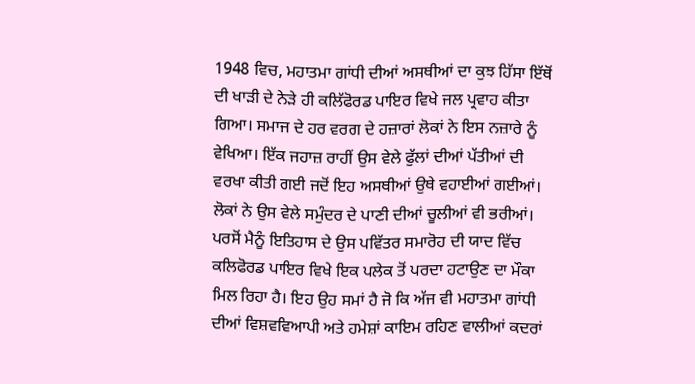1948 ਵਿਚ, ਮਹਾਤਮਾ ਗਾਂਧੀ ਦੀਆਂ ਅਸਥੀਆਂ ਦਾ ਕੁਝ ਹਿੱਸਾ ਇੱਥੋਂ ਦੀ ਖਾੜੀ ਦੇ ਨੇੜੇ ਹੀ ਕਲਿੱਫੋਰਡ ਪਾਇਰ ਵਿਖੇ ਜਲ ਪ੍ਰਵਾਹ ਕੀਤਾ ਗਿਆ। ਸਮਾਜ ਦੇ ਹਰ ਵਰਗ ਦੇ ਹਜ਼ਾਰਾਂ ਲੋਕਾਂ ਨੇ ਇਸ ਨਜ਼ਾਰੇ ਨੂੰ ਵੇਖਿਆ। ਇੱਕ ਜਹਾਜ਼ ਰਾਹੀਂ ਉਸ ਵੇਲੇ ਫੁੱਲਾਂ ਦੀਆਂ ਪੱਤੀਆਂ ਦੀ ਵਰਖਾ ਕੀਤੀ ਗਈ ਜਦੋਂ ਇਹ ਅਸਥੀਆਂ ਉਥੇ ਵਹਾਈਆਂ ਗਈਆਂ। ਲੋਕਾਂ ਨੇ ਉਸ ਵੇਲੇ ਸਮੁੰਦਰ ਦੇ ਪਾਣੀ ਦੀਆਂ ਚੂਲੀਆਂ ਵੀ ਭਰੀਆਂ।
ਪਰਸੋਂ ਮੈਨੂੰ ਇਤਿਹਾਸ ਦੇ ਉਸ ਪਵਿੱਤਰ ਸਮਾਰੋਹ ਦੀ ਯਾਦ ਵਿੱਚ ਕਲਿਫੋਰਡ ਪਾਇਰ ਵਿਖੇ ਇਕ ਪਲੇਕ ਤੋਂ ਪਰਦਾ ਹਟਾਉਣ ਦਾ ਮੌਕਾ ਮਿਲ ਰਿਹਾ ਹੈ। ਇਹ ਉਹ ਸਮਾਂ ਹੈ ਜੋ ਕਿ ਅੱਜ ਵੀ ਮਹਾਤਮਾ ਗਾਂਧੀ ਦੀਆਂ ਵਿਸ਼ਵਵਿਆਪੀ ਅਤੇ ਹਮੇਸ਼ਾਂ ਕਾਇਮ ਰਹਿਣ ਵਾਲੀਆਂ ਕਦਰਾਂ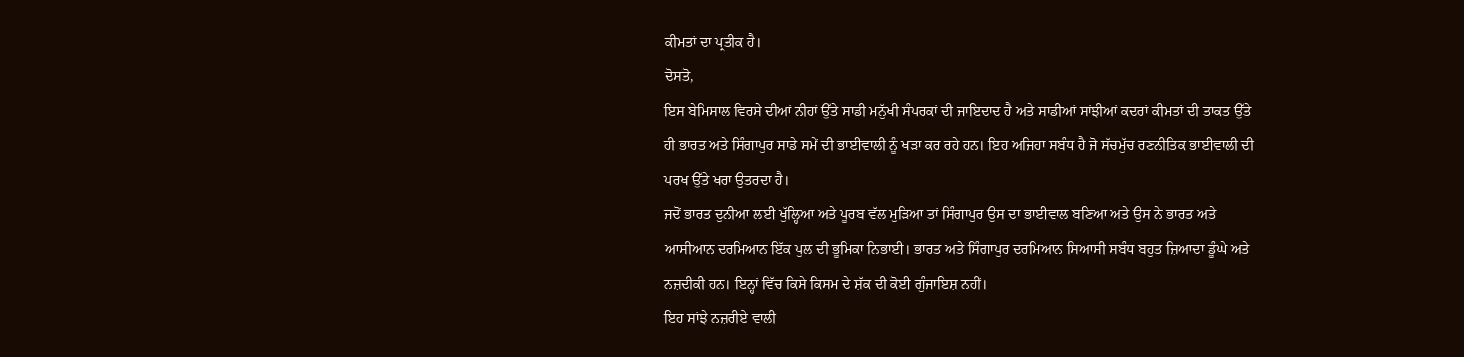ਕੀਮਤਾਂ ਦਾ ਪ੍ਰਤੀਕ ਹੈ।
ਦੋਸਤੋ,
ਇਸ ਬੇਮਿਸਾਲ ਵਿਰਸੇ ਦੀਆਂ ਨੀਹਾਂ ਉੱਤੇ ਸਾਡੀ ਮਨੁੱਖੀ ਸੰਪਰਕਾਂ ਦੀ ਜਾਇਦਾਦ ਹੈ ਅਤੇ ਸਾਡੀਆਂ ਸਾਂਝੀਆਂ ਕਦਰਾਂ ਕੀਮਤਾਂ ਦੀ ਤਾਕਤ ਉੱਤੇ ਹੀ ਭਾਰਤ ਅਤੇ ਸਿੰਗਾਪੁਰ ਸਾਡੇ ਸਮੇਂ ਦੀ ਭਾਈਵਾਲੀ ਨੂੰ ਖੜਾ ਕਰ ਰਹੇ ਹਨ। ਇਹ ਅਜਿਹਾ ਸਬੰਧ ਹੈ ਜੋ ਸੱਚਮੁੱਚ ਰਣਨੀਤਿਕ ਭਾਈਵਾਲੀ ਦੀ ਪਰਖ ਉੱਤੇ ਖਰਾ ਉਤਰਦਾ ਹੈ।
ਜਦੋਂ ਭਾਰਤ ਦੁਨੀਆ ਲਈ ਖੁੱਲ੍ਹਿਆ ਅਤੇ ਪੂਰਬ ਵੱਲ ਮੁੜਿਆ ਤਾਂ ਸਿੰਗਾਪੁਰ ਉਸ ਦਾ ਭਾਈਵਾਲ ਬਣਿਆ ਅਤੇ ਉਸ ਨੇ ਭਾਰਤ ਅਤੇ ਆਸੀਆਨ ਦਰਮਿਆਨ ਇੱਕ ਪੁਲ ਦੀ ਭੂਮਿਕਾ ਨਿਭਾਈ। ਭਾਰਤ ਅਤੇ ਸਿੰਗਾਪੁਰ ਦਰਮਿਆਨ ਸਿਆਸੀ ਸਬੰਧ ਬਹੁਤ ਜ਼ਿਆਦਾ ਡੂੰਘੇ ਅਤੇ ਨਜ਼ਦੀਕੀ ਹਨ। ਇਨ੍ਹਾਂ ਵਿੱਚ ਕਿਸੇ ਕਿਸਮ ਦੇ ਸ਼ੱਕ ਦੀ ਕੋਈ ਗੁੰਜਾਇਸ਼ ਨਹੀਂ।
ਇਹ ਸਾਂਝੇ ਨਜ਼ਰੀਏ ਵਾਲੀ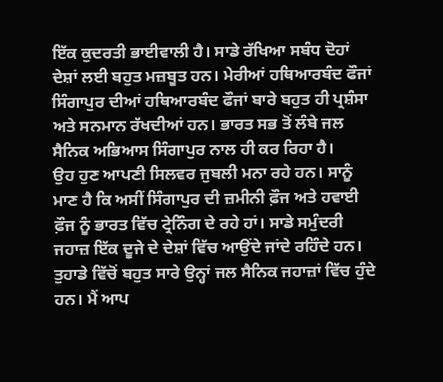ਇੱਕ ਕੁਦਰਤੀ ਭਾਈਵਾਲੀ ਹੈ। ਸਾਡੇ ਰੱਖਿਆ ਸਬੰਧ ਦੋਹਾਂ ਦੇਸ਼ਾਂ ਲਈ ਬਹੁਤ ਮਜ਼ਬੂਤ ਹਨ। ਮੇਰੀਆਂ ਹਥਿਆਰਬੰਦ ਫੌਜਾਂ ਸਿੰਗਾਪੁਰ ਦੀਆਂ ਹਥਿਆਰਬੰਦ ਫੌਜਾਂ ਬਾਰੇ ਬਹੁਤ ਹੀ ਪ੍ਰਸ਼ੰਸਾ ਅਤੇ ਸਨਮਾਨ ਰੱਖਦੀਆਂ ਹਨ। ਭਾਰਤ ਸਭ ਤੋਂ ਲੰਬੇ ਜਲ ਸੈਨਿਕ ਅਭਿਆਸ ਸਿੰਗਾਪੁਰ ਨਾਲ ਹੀ ਕਰ ਰਿਹਾ ਹੈ।
ਉਹ ਹੁਣ ਆਪਣੀ ਸਿਲਵਰ ਜੁਬਲੀ ਮਨਾ ਰਹੇ ਹਨ। ਸਾਨੂੰ ਮਾਣ ਹੈ ਕਿ ਅਸੀਂ ਸਿੰਗਾਪੁਰ ਦੀ ਜ਼ਮੀਨੀ ਫ਼ੌਜ ਅਤੇ ਹਵਾਈ ਫ਼ੌਜ ਨੂੰ ਭਾਰਤ ਵਿੱਚ ਟ੍ਰੇਨਿੰਗ ਦੇ ਰਹੇ ਹਾਂ। ਸਾਡੇ ਸਮੁੰਦਰੀ ਜਹਾਜ਼ ਇੱਕ ਦੂਜੇ ਦੇ ਦੇਸ਼ਾਂ ਵਿੱਚ ਆਉਂਦੇ ਜਾਂਦੇ ਰਹਿੰਦੇ ਹਨ।
ਤੁਹਾਡੇ ਵਿੱਚੋਂ ਬਹੁਤ ਸਾਰੇ ਉਨ੍ਹਾਂ ਜਲ ਸੈਨਿਕ ਜਹਾਜ਼ਾਂ ਵਿੱਚ ਹੁੰਦੇ ਹਨ। ਮੈਂ ਆਪ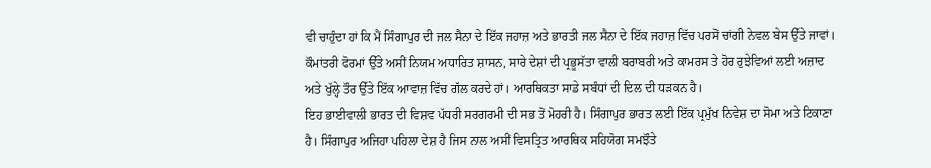ਵੀ ਚਾਹੁੰਦਾ ਹਾਂ ਕਿ ਮੈਂ ਸਿੰਗਾਪੁਰ ਦੀ ਜਲ ਸੈਨਾ ਦੇ ਇੱਕ ਜਹਾਜ਼ ਅਤੇ ਭਾਰਤੀ ਜਲ ਸੈਨਾ ਦੇ ਇੱਕ ਜਹਾਜ਼ ਵਿੱਚ ਪਰਸੋਂ ਚਾਂਗੀ ਨੇਵਲ ਬੇਸ ਉੱਤੇ ਜਾਵਾਂ।
ਕੌਮਾਂਤਰੀ ਫੋਰਮਾਂ ਉੱਤੇ ਅਸੀਂ ਨਿਯਮ ਅਧਾਰਿਤ ਸ਼ਾਸਨ, ਸਾਰੇ ਦੇਸ਼ਾਂ ਦੀ ਪ੍ਰਭੂਸੱਤਾ ਵਾਲੀ ਬਰਾਬਰੀ ਅਤੇ ਕਾਮਰਸ ਤੇ ਹੋਰ ਰੁਝੇਵਿਆਂ ਲਈ ਅਜ਼ਾਦ ਅਤੇ ਖੁੱਲ੍ਹੇ ਤੌਰ ਉੱਤੇ ਇੱਕ ਆਵਾਜ਼ ਵਿੱਚ ਗੱਲ ਕਰਦੇ ਹਾਂ। ਆਰਥਿਕਤਾ ਸਾਡੇ ਸਬੰਧਾਂ ਦੀ ਦਿਲ ਦੀ ਧੜਕਨ ਹੈ।
ਇਹ ਭਾਈਵਾਲੀ ਭਾਰਤ ਦੀ ਵਿਸ਼ਵ ਪੱਧਰੀ ਸਰਗਰਮੀ ਦੀ ਸਭ ਤੋਂ ਮੋਹਰੀ ਹੈ। ਸਿੰਗਾਪੁਰ ਭਾਰਤ ਲਈ ਇੱਕ ਪ੍ਰਮੁੱਖ ਨਿਵੇਸ਼ ਦਾ ਸੋਮਾ ਅਤੇ ਟਿਕਾਣਾ ਹੈ। ਸਿੰਗਾਪੁਰ ਅਜਿਹਾ ਪਹਿਲਾ ਦੇਸ਼ ਹੈ ਜਿਸ ਨਾਲ ਅਸੀਂ ਵਿਸਤ੍ਰਿਤ ਆਰਥਿਕ ਸਹਿਯੋਗ ਸਮਝੌਤੇ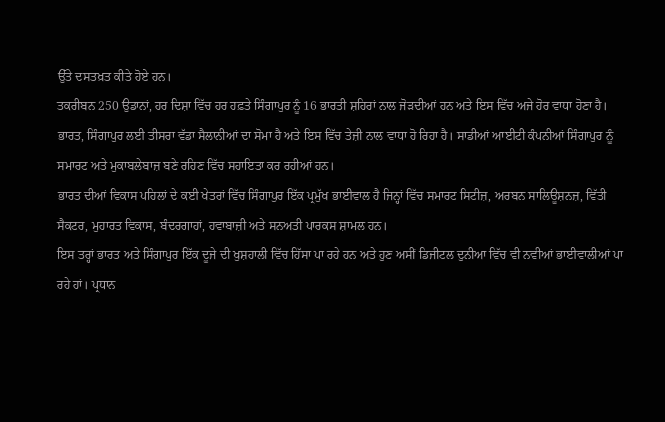ਉੱਤੇ ਦਸਤਖ਼ਤ ਕੀਤੇ ਹੋਏ ਹਨ।
ਤਕਰੀਬਨ 250 ਉਡਾਨਾਂ, ਹਰ ਦਿਸ਼ਾ ਵਿੱਚ ਹਰ ਹਫ਼ਤੇ ਸਿੰਗਾਪੁਰ ਨੂੰ 16 ਭਾਰਤੀ ਸ਼ਹਿਰਾਂ ਨਾਲ ਜੋੜਦੀਆਂ ਹਨ ਅਤੇ ਇਸ ਵਿੱਚ ਅਜੇ ਹੋਰ ਵਾਧਾ ਹੋਣਾ ਹੈ। ਭਾਰਤ, ਸਿੰਗਾਪੁਰ ਲਈ ਤੀਸਰਾ ਵੱਡਾ ਸੈਲਾਨੀਆਂ ਦਾ ਸੋਮਾ ਹੈ ਅਤੇ ਇਸ ਵਿੱਚ ਤੇਜ਼ੀ ਨਾਲ ਵਾਧਾ ਹੋ ਰਿਹਾ ਹੈ। ਸਾਡੀਆਂ ਆਈਟੀ ਕੰਪਨੀਆਂ ਸਿੰਗਾਪੁਰ ਨੂੰ ਸਮਾਰਟ ਅਤੇ ਮੁਕਾਬਲੇਬਾਜ਼ ਬਣੇ ਰਹਿਣ ਵਿੱਚ ਸਹਾਇਤਾ ਕਰ ਰਹੀਆਂ ਹਨ।
ਭਾਰਤ ਦੀਆਂ ਵਿਕਾਸ ਪਹਿਲਾਂ ਦੇ ਕਈ ਖੇਤਰਾਂ ਵਿੱਚ ਸਿੰਗਾਪੁਰ ਇੱਕ ਪ੍ਰਮੁੱਖ ਭਾਈਵਾਲ ਹੈ ਜਿਨ੍ਹਾਂ ਵਿੱਚ ਸਮਾਰਟ ਸਿਟੀਜ਼, ਅਰਬਨ ਸਾਲਿਊਸ਼ਨਜ਼, ਵਿੱਤੀ ਸੈਕਟਰ, ਮੁਹਾਰਤ ਵਿਕਾਸ, ਬੰਦਰਗਾਹਾਂ, ਹਵਾਬਾਜ਼ੀ ਅਤੇ ਸਨਅਤੀ ਪਾਰਕਸ ਸ਼ਾਮਲ ਹਨ।
ਇਸ ਤਰ੍ਹਾਂ ਭਾਰਤ ਅਤੇ ਸਿੰਗਾਪੁਰ ਇੱਕ ਦੂਜੇ ਦੀ ਖੁਸ਼ਹਾਲੀ ਵਿੱਚ ਹਿੱਸਾ ਪਾ ਰਹੇ ਹਨ ਅਤੇ ਹੁਣ ਅਸੀਂ ਡਿਜੀਟਲ ਦੁਨੀਆ ਵਿੱਚ ਵੀ ਨਵੀਆਂ ਭਾਈਵਾਲੀਆਂ ਪਾ ਰਹੇ ਹਾਂ। ਪ੍ਰਧਾਨ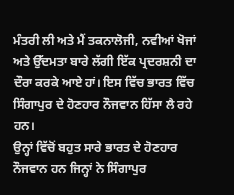ਮੰਤਰੀ ਲੀ ਅਤੇ ਮੈਂ ਤਕਨਾਲੋਜੀ, ਨਵੀਆਂ ਖੋਜਾਂ ਅਤੇ ਉੱਦਮਤਾ ਬਾਰੇ ਲੱਗੀ ਇੱਕ ਪ੍ਰਦਰਸ਼ਨੀ ਦਾ ਦੌਰਾ ਕਰਕੇ ਆਏ ਹਾਂ। ਇਸ ਵਿੱਚ ਭਾਰਤ ਵਿੱਚ ਸਿੰਗਾਪੁਰ ਦੇ ਹੋਣਹਾਰ ਨੌਜਵਾਨ ਹਿੱਸਾ ਲੈ ਰਹੇ ਹਨ।
ਉਨ੍ਹਾਂ ਵਿੱਚੋਂ ਬਹੁਤ ਸਾਰੇ ਭਾਰਤ ਦੇ ਹੋਣਹਾਰ ਨੌਜਵਾਨ ਹਨ ਜਿਨ੍ਹਾਂ ਨੇ ਸਿੰਗਾਪੁਰ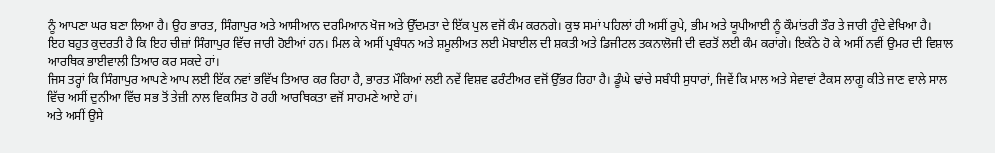ਨੂੰ ਆਪਣਾ ਘਰ ਬਣਾ ਲਿਆ ਹੈ। ਉਹ ਭਾਰਤ, ਸਿੰਗਾਪੁਰ ਅਤੇ ਆਸੀਆਨ ਦਰਮਿਆਨ ਖੋਜ ਅਤੇ ਉੱਦਮਤਾ ਦੇ ਇੱਕ ਪੁਲ ਵਜੋਂ ਕੰਮ ਕਰਨਗੇ। ਕੁਝ ਸਮਾਂ ਪਹਿਲਾਂ ਹੀ ਅਸੀਂ ਰੁਪੇ, ਭੀਮ ਅਤੇ ਯੂਪੀਆਈ ਨੂੰ ਕੌਮਾਂਤਰੀ ਤੌਰ ਤੇ ਜਾਰੀ ਹੁੰਦੇ ਵੇਖਿਆ ਹੈ।
ਇਹ ਬਹੁਤ ਕੁਦਰਤੀ ਹੈ ਕਿ ਇਹ ਚੀਜ਼ਾਂ ਸਿੰਗਾਪੁਰ ਵਿੱਚ ਜਾਰੀ ਹੋਈਆਂ ਹਨ। ਮਿਲ ਕੇ ਅਸੀਂ ਪ੍ਰਬੰਧਨ ਅਤੇ ਸ਼ਮੂਲੀਅਤ ਲਈ ਮੋਬਾਈਲ ਦੀ ਸ਼ਕਤੀ ਅਤੇ ਡਿਜੀਟਲ ਤਕਨਾਲੋਜੀ ਦੀ ਵਰਤੋਂ ਲਈ ਕੰਮ ਕਰਾਂਗੇ। ਇਕੱਠੇ ਹੋ ਕੇ ਅਸੀਂ ਨਵੀਂ ਉਮਰ ਦੀ ਵਿਸ਼ਾਲ ਆਰਥਿਕ ਭਾਈਵਾਲੀ ਤਿਆਰ ਕਰ ਸਕਦੇ ਹਾਂ।
ਜਿਸ ਤਰ੍ਹਾਂ ਕਿ ਸਿੰਗਾਪੁਰ ਆਪਣੇ ਆਪ ਲਈ ਇੱਕ ਨਵਾਂ ਭਵਿੱਖ ਤਿਆਰ ਕਰ ਰਿਹਾ ਹੈ, ਭਾਰਤ ਮੌਕਿਆਂ ਲਈ ਨਵੇਂ ਵਿਸ਼ਵ ਫਰੰਟੀਅਰ ਵਜੋਂ ਉੱਭਰ ਰਿਹਾ ਹੈ। ਡੂੰਘੇ ਢਾਂਚੇ ਸਬੰਧੀ ਸੁਧਾਰਾਂ, ਜਿਵੇਂ ਕਿ ਮਾਲ ਅਤੇ ਸੇਵਾਵਾਂ ਟੈਕਸ ਲਾਗੂ ਕੀਤੇ ਜਾਣ ਵਾਲੇ ਸਾਲ ਵਿੱਚ ਅਸੀਂ ਦੁਨੀਆ ਵਿੱਚ ਸਭ ਤੋਂ ਤੇਜ਼ੀ ਨਾਲ ਵਿਕਸਿਤ ਹੋ ਰਹੀ ਆਰਥਿਕਤਾ ਵਜੋਂ ਸਾਹਮਣੇ ਆਏ ਹਾਂ।
ਅਤੇ ਅਸੀਂ ਉਸੇ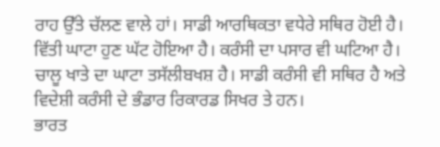ਰਾਹ ਉੱਤੇ ਚੱਲਣ ਵਾਲੇ ਹਾਂ। ਸਾਡੀ ਆਰਥਿਕਤਾ ਵਧੇਰੇ ਸਥਿਰ ਹੋਈ ਹੈ। ਵਿੱਤੀ ਘਾਟਾ ਹੁਣ ਘੱਟ ਹੋਇਆ ਹੈ। ਕਰੰਸੀ ਦਾ ਪਸਾਰ ਵੀ ਘਟਿਆ ਹੈ। ਚਾਲੂ ਖਾਤੇ ਦਾ ਘਾਟਾ ਤਸੱਲੀਬਖਸ਼ ਹੈ। ਸਾਡੀ ਕਰੰਸੀ ਵੀ ਸਥਿਰ ਹੈ ਅਤੇ ਵਿਦੇਸ਼ੀ ਕਰੰਸੀ ਦੇ ਭੰਡਾਰ ਰਿਕਾਰਡ ਸਿਖਰ ਤੇ ਹਨ।
ਭਾਰਤ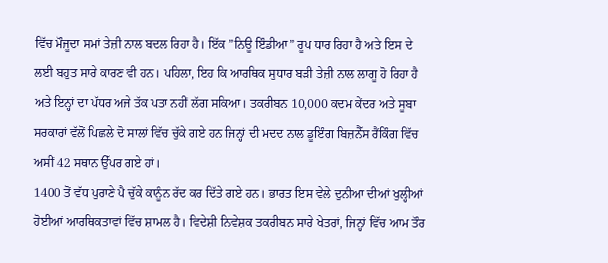ਵਿੱਚ ਮੌਜੂਦਾ ਸਮਾਂ ਤੇਜ਼ੀ ਨਾਲ ਬਦਲ ਰਿਹਾ ਹੈ। ਇੱਕ ”ਨਿਊ ਇੰਡੀਆ” ਰੂਪ ਧਾਰ ਰਿਹਾ ਹੈ ਅਤੇ ਇਸ ਦੇ ਲਈ ਬਹੁਤ ਸਾਰੇ ਕਾਰਣ ਵੀ ਹਨ। ਪਹਿਲਾ, ਇਹ ਕਿ ਆਰਥਿਕ ਸੁਧਾਰ ਬੜੀ ਤੇਜ਼ੀ ਨਾਲ ਲਾਗੂ ਹੋ ਰਿਹਾ ਹੈ ਅਤੇ ਇਨ੍ਹਾਂ ਦਾ ਪੱਧਰ ਅਜੇ ਤੱਕ ਪਤਾ ਨਹੀਂ ਲੱਗ ਸਕਿਆ। ਤਕਰੀਬਨ 10,000 ਕਦਮ ਕੇਂਦਰ ਅਤੇ ਸੂਬਾ ਸਰਕਾਰਾਂ ਵੱਲੋਂ ਪਿਛਲੇ ਦੋ ਸਾਲਾਂ ਵਿੱਚ ਚੁੱਕੇ ਗਏ ਹਨ ਜਿਨ੍ਹਾਂ ਦੀ ਮਦਦ ਨਾਲ ਡੂਇੰਗ ਬਿਜ਼ਨੈੱਸ ਰੈਂਕਿੰਗ ਵਿੱਚ ਅਸੀਂ 42 ਸਥਾਨ ਉੱਪਰ ਗਏ ਹਾਂ।
1400 ਤੋਂ ਵੱਧ ਪੁਰਾਣੇ ਪੈ ਚੁੱਕੇ ਕਾਨੂੰਨ ਰੱਦ ਕਰ ਦਿੱਤੇ ਗਏ ਹਨ। ਭਾਰਤ ਇਸ ਵੇਲੇ ਦੁਨੀਆ ਦੀਆਂ ਖੁਲ੍ਹੀਆਂ ਹੋਈਆਂ ਆਰਥਿਕਤਾਵਾਂ ਵਿੱਚ ਸ਼ਾਮਲ ਹੈ। ਵਿਦੇਸ਼ੀ ਨਿਵੇਸ਼ਕ ਤਕਰੀਬਨ ਸਾਰੇ ਖੇਤਰਾਂ, ਜਿਨ੍ਹਾਂ ਵਿੱਚ ਆਮ ਤੌਰ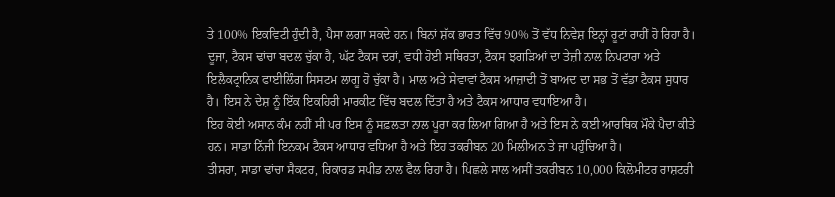ਤੇ 100% ਇਕਵਿਟੀ ਹੁੰਦੀ ਹੈ, ਪੈਸਾ ਲਗਾ ਸਕਦੇ ਹਨ। ਬਿਨਾਂ ਸ਼ੱਕ ਭਾਰਤ ਵਿੱਚ 90% ਤੋਂ ਵੱਧ ਨਿਵੇਸ਼ ਇਨ੍ਹਾਂ ਰੂਟਾਂ ਰਾਹੀਂ ਹੋ ਰਿਹਾ ਹੈ।
ਦੂਜਾ, ਟੈਕਸ ਢਾਂਚਾ ਬਦਲ ਚੁੱਕਾ ਹੈ, ਘੱਟ ਟੈਕਸ ਦਰਾਂ, ਵਧੀ ਹੋਈ ਸਥਿਰਤਾ, ਟੈਕਸ ਝਗੜਿਆਂ ਦਾ ਤੇਜ਼ੀ ਨਾਲ ਨਿਪਟਾਰਾ ਅਤੇ ਇਲੈਕਟ੍ਰਾਨਿਕ ਫਾਈਲਿੰਗ ਸਿਸਟਮ ਲਾਗੂ ਹੋ ਚੁੱਕਾ ਹੈ। ਮਾਲ ਅਤੇ ਸੇਵਾਵਾਂ ਟੈਕਸ ਆਜ਼ਾਦੀ ਤੋਂ ਬਾਅਦ ਦਾ ਸਭ ਤੋਂ ਵੱਡਾ ਟੈਕਸ ਸੁਧਾਰ ਹੈ। ਇਸ ਨੇ ਦੇਸ਼ ਨੂੰ ਇੱਕ ਇਕਹਿਰੀ ਮਾਰਕੀਟ ਵਿੱਚ ਬਦਲ ਦਿੱਤਾ ਹੈ ਅਤੇ ਟੈਕਸ ਆਧਾਰ ਵਧਾਇਆ ਹੈ।
ਇਹ ਕੋਈ ਅਸਾਨ ਕੰਮ ਨਹੀਂ ਸੀ ਪਰ ਇਸ ਨੂੰ ਸਫ਼ਲਤਾ ਨਾਲ ਪੂਰਾ ਕਰ ਲਿਆ ਗਿਆ ਹੈ ਅਤੇ ਇਸ ਨੇ ਕਈ ਆਰਥਿਕ ਮੌਕੇ ਪੈਦਾ ਕੀਤੇ ਹਨ। ਸਾਡਾ ਨਿੱਜੀ ਇਨਕਮ ਟੈਕਸ ਆਧਾਰ ਵਧਿਆ ਹੈ ਅਤੇ ਇਹ ਤਕਰੀਬਨ 20 ਮਿਲੀਅਨ ਤੇ ਜਾ ਪਹੁੰਚਿਆ ਹੈ।
ਤੀਸਰਾ, ਸਾਡਾ ਢਾਂਚਾ ਸੈਕਟਰ, ਰਿਕਾਰਡ ਸਪੀਡ ਨਾਲ ਫੈਲ ਰਿਹਾ ਹੈ। ਪਿਛਲੇ ਸਾਲ ਅਸੀਂ ਤਕਰੀਬਨ 10,000 ਕਿਲੋਮੀਟਰ ਰਾਸ਼ਟਰੀ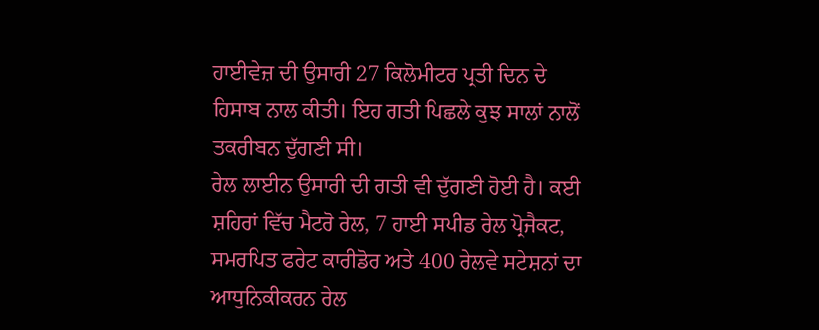ਹਾਈਵੇਜ਼ ਦੀ ਉਸਾਰੀ 27 ਕਿਲੋਮੀਟਰ ਪ੍ਰਤੀ ਦਿਨ ਦੇ ਹਿਸਾਬ ਨਾਲ ਕੀਤੀ। ਇਹ ਗਤੀ ਪਿਛਲੇ ਕੁਝ ਸਾਲਾਂ ਨਾਲੋਂ ਤਕਰੀਬਨ ਦੁੱਗਣੀ ਸੀ।
ਰੇਲ ਲਾਈਨ ਉਸਾਰੀ ਦੀ ਗਤੀ ਵੀ ਦੁੱਗਣੀ ਹੋਈ ਹੈ। ਕਈ ਸ਼ਹਿਰਾਂ ਵਿੱਚ ਮੈਟਰੋ ਰੇਲ, 7 ਹਾਈ ਸਪੀਡ ਰੇਲ ਪ੍ਰੋਜੈਕਟ, ਸਮਰਪਿਤ ਫਰੇਟ ਕਾਰੀਡੋਰ ਅਤੇ 400 ਰੇਲਵੇ ਸਟੇਸ਼ਨਾਂ ਦਾ ਆਧੁਨਿਕੀਕਰਨ ਰੇਲ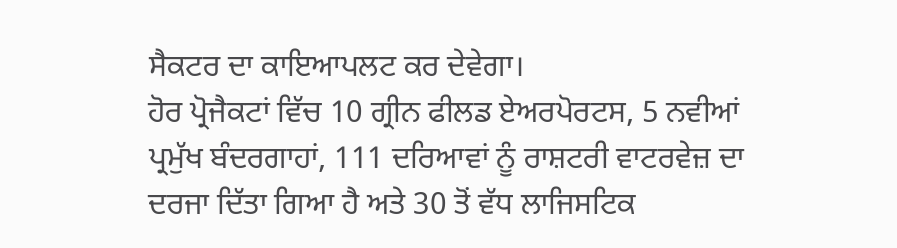ਸੈਕਟਰ ਦਾ ਕਾਇਆਪਲਟ ਕਰ ਦੇਵੇਗਾ।
ਹੋਰ ਪ੍ਰੋਜੈਕਟਾਂ ਵਿੱਚ 10 ਗ੍ਰੀਨ ਫੀਲਡ ਏਅਰਪੋਰਟਸ, 5 ਨਵੀਆਂ ਪ੍ਰਮੁੱਖ ਬੰਦਰਗਾਹਾਂ, 111 ਦਰਿਆਵਾਂ ਨੂੰ ਰਾਸ਼ਟਰੀ ਵਾਟਰਵੇਜ਼ ਦਾ ਦਰਜਾ ਦਿੱਤਾ ਗਿਆ ਹੈ ਅਤੇ 30 ਤੋਂ ਵੱਧ ਲਾਜਿਸਟਿਕ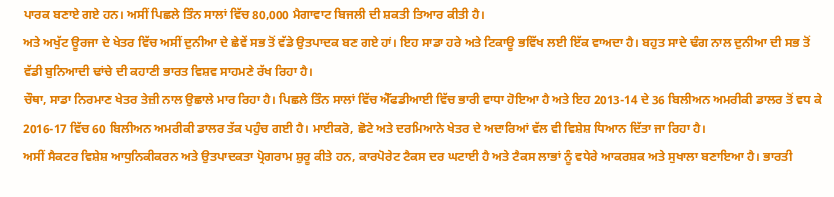ਪਾਰਕ ਬਣਾਏ ਗਏ ਹਨ। ਅਸੀਂ ਪਿਛਲੇ ਤਿੰਨ ਸਾਲਾਂ ਵਿੱਚ 80,000 ਮੈਗਾਵਾਟ ਬਿਜਲੀ ਦੀ ਸ਼ਕਤੀ ਤਿਆਰ ਕੀਤੀ ਹੈ।
ਅਤੇ ਅਖੁੱਟ ਊਰਜਾ ਦੇ ਖੇਤਰ ਵਿੱਚ ਅਸੀਂ ਦੁਨੀਆ ਦੇ ਛੇਵੇਂ ਸਭ ਤੋਂ ਵੱਡੇ ਉਤਪਾਦਕ ਬਣ ਗਏ ਹਾਂ। ਇਹ ਸਾਡਾ ਹਰੇ ਅਤੇ ਟਿਕਾਊ ਭਵਿੱਖ ਲਈ ਇੱਕ ਵਾਅਦਾ ਹੈ। ਬਹੁਤ ਸਾਦੇ ਢੰਗ ਨਾਲ ਦੁਨੀਆ ਦੀ ਸਭ ਤੋਂ ਵੱਡੀ ਬੁਨਿਆਦੀ ਢਾਂਚੇ ਦੀ ਕਹਾਣੀ ਭਾਰਤ ਵਿਸ਼ਵ ਸਾਹਮਣੇ ਰੱਖ ਰਿਹਾ ਹੈ।
ਚੌਥਾ, ਸਾਡਾ ਨਿਰਮਾਣ ਖੇਤਰ ਤੇਜ਼ੀ ਨਾਲ ਉਛਾਲੇ ਮਾਰ ਰਿਹਾ ਹੈ। ਪਿਛਲੇ ਤਿੰਨ ਸਾਲਾਂ ਵਿੱਚ ਐੱਫਡੀਆਈ ਵਿੱਚ ਭਾਰੀ ਵਾਧਾ ਹੋਇਆ ਹੈ ਅਤੇ ਇਹ 2013-14 ਦੇ 36 ਬਿਲੀਅਨ ਅਮਰੀਕੀ ਡਾਲਰ ਤੋਂ ਵਧ ਕੇ 2016-17 ਵਿੱਚ 60 ਬਿਲੀਅਨ ਅਮਰੀਕੀ ਡਾਲਰ ਤੱਕ ਪਹੁੰਚ ਗਈ ਹੈ। ਮਾਈਕਰੋ, ਛੋਟੇ ਅਤੇ ਦਰਮਿਆਨੇ ਖੇਤਰ ਦੇ ਅਦਾਰਿਆਂ ਵੱਲ ਵੀ ਵਿਸ਼ੇਸ਼ ਧਿਆਨ ਦਿੱਤਾ ਜਾ ਰਿਹਾ ਹੈ।
ਅਸੀਂ ਸੈਕਟਰ ਵਿਸ਼ੇਸ਼ ਆਧੁਨਿਕੀਕਰਨ ਅਤੇ ਉਤਪਾਦਕਤਾ ਪ੍ਰੋਗਰਾਮ ਸ਼ੁਰੂ ਕੀਤੇ ਹਨ, ਕਾਰਪੋਰੇਟ ਟੈਕਸ ਦਰ ਘਟਾਈ ਹੈ ਅਤੇ ਟੈਕਸ ਲਾਭਾਂ ਨੂੰ ਵਧੇਰੇ ਆਕਰਸ਼ਕ ਅਤੇ ਸੁਖਾਲਾ ਬਣਾਇਆ ਹੈ। ਭਾਰਤੀ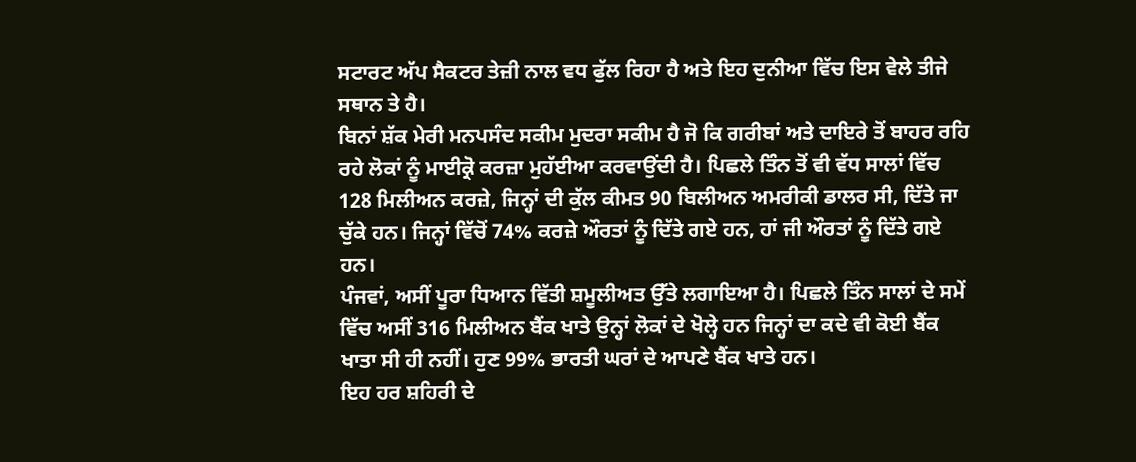ਸਟਾਰਟ ਅੱਪ ਸੈਕਟਰ ਤੇਜ਼ੀ ਨਾਲ ਵਧ ਫੁੱਲ ਰਿਹਾ ਹੈ ਅਤੇ ਇਹ ਦੁਨੀਆ ਵਿੱਚ ਇਸ ਵੇਲੇ ਤੀਜੇ ਸਥਾਨ ਤੇ ਹੈ।
ਬਿਨਾਂ ਸ਼ੱਕ ਮੇਰੀ ਮਨਪਸੰਦ ਸਕੀਮ ਮੁਦਰਾ ਸਕੀਮ ਹੈ ਜੋ ਕਿ ਗਰੀਬਾਂ ਅਤੇ ਦਾਇਰੇ ਤੋਂ ਬਾਹਰ ਰਹਿ ਰਹੇ ਲੋਕਾਂ ਨੂੰ ਮਾਈਕ੍ਰੋ ਕਰਜ਼ਾ ਮੁਹੱਈਆ ਕਰਵਾਉਂਦੀ ਹੈ। ਪਿਛਲੇ ਤਿੰਨ ਤੋਂ ਵੀ ਵੱਧ ਸਾਲਾਂ ਵਿੱਚ 128 ਮਿਲੀਅਨ ਕਰਜ਼ੇ, ਜਿਨ੍ਹਾਂ ਦੀ ਕੁੱਲ ਕੀਮਤ 90 ਬਿਲੀਅਨ ਅਮਰੀਕੀ ਡਾਲਰ ਸੀ, ਦਿੱਤੇ ਜਾ ਚੁੱਕੇ ਹਨ। ਜਿਨ੍ਹਾਂ ਵਿੱਚੋਂ 74% ਕਰਜ਼ੇ ਔਰਤਾਂ ਨੂੰ ਦਿੱਤੇ ਗਏ ਹਨ, ਹਾਂ ਜੀ ਔਰਤਾਂ ਨੂੰ ਦਿੱਤੇ ਗਏ ਹਨ।
ਪੰਜਵਾਂ, ਅਸੀਂ ਪੂਰਾ ਧਿਆਨ ਵਿੱਤੀ ਸ਼ਮੂਲੀਅਤ ਉੱਤੇ ਲਗਾਇਆ ਹੈ। ਪਿਛਲੇ ਤਿੰਨ ਸਾਲਾਂ ਦੇ ਸਮੇਂ ਵਿੱਚ ਅਸੀਂ 316 ਮਿਲੀਅਨ ਬੈਂਕ ਖਾਤੇ ਉਨ੍ਹਾਂ ਲੋਕਾਂ ਦੇ ਖੋਲ੍ਹੇ ਹਨ ਜਿਨ੍ਹਾਂ ਦਾ ਕਦੇ ਵੀ ਕੋਈ ਬੈਂਕ ਖਾਤਾ ਸੀ ਹੀ ਨਹੀਂ। ਹੁਣ 99% ਭਾਰਤੀ ਘਰਾਂ ਦੇ ਆਪਣੇ ਬੈਂਕ ਖਾਤੇ ਹਨ।
ਇਹ ਹਰ ਸ਼ਹਿਰੀ ਦੇ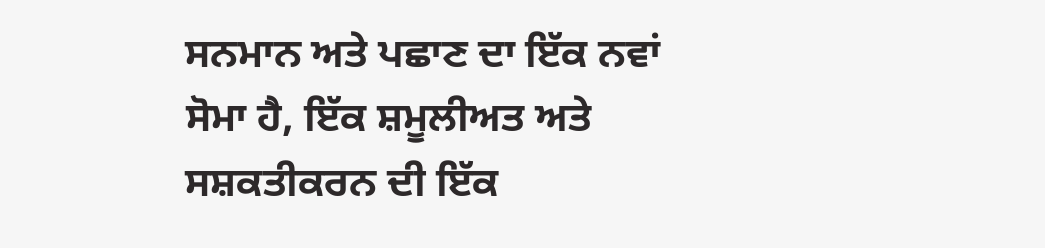ਸਨਮਾਨ ਅਤੇ ਪਛਾਣ ਦਾ ਇੱਕ ਨਵਾਂ ਸੋਮਾ ਹੈ, ਇੱਕ ਸ਼ਮੂਲੀਅਤ ਅਤੇ ਸਸ਼ਕਤੀਕਰਨ ਦੀ ਇੱਕ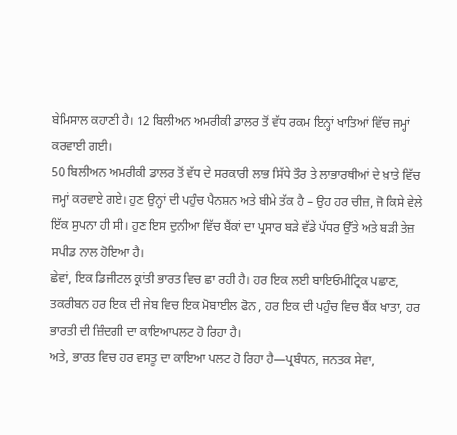ਬੇਮਿਸਾਲ ਕਹਾਣੀ ਹੈ। 12 ਬਿਲੀਅਨ ਅਮਰੀਕੀ ਡਾਲਰ ਤੋਂ ਵੱਧ ਰਕਮ ਇਨ੍ਹਾਂ ਖਾਤਿਆਂ ਵਿੱਚ ਜਮ੍ਹਾਂ ਕਰਵਾਈ ਗਈ।
50 ਬਿਲੀਅਨ ਅਮਰੀਕੀ ਡਾਲਰ ਤੋਂ ਵੱਧ ਦੇ ਸਰਕਾਰੀ ਲਾਭ ਸਿੱਧੇ ਤੌਰ ਤੇ ਲਾਭਾਰਥੀਆਂ ਦੇ ਖ਼ਾਤੇ ਵਿੱਚ ਜਮ੍ਹਾਂ ਕਰਵਾਏ ਗਏ। ਹੁਣ ਉਨ੍ਹਾਂ ਦੀ ਪਹੁੰਚ ਪੈਨਸ਼ਨ ਅਤੇ ਬੀਮੇ ਤੱਕ ਹੈ – ਉਹ ਹਰ ਚੀਜ਼, ਜੋ ਕਿਸੇ ਵੇਲੇ ਇੱਕ ਸੁਪਨਾ ਹੀ ਸੀ। ਹੁਣ ਇਸ ਦੁਨੀਆ ਵਿੱਚ ਬੈਂਕਾਂ ਦਾ ਪ੍ਰਸਾਰ ਬੜੇ ਵੱਡੇ ਪੱਧਰ ਉੱਤੇ ਅਤੇ ਬੜੀ ਤੇਜ਼ ਸਪੀਡ ਨਾਲ ਹੋਇਆ ਹੈ।
ਛੇਵਾਂ, ਇਕ ਡਿਜੀਟਲ ਕ੍ਰਾਂਤੀ ਭਾਰਤ ਵਿਚ ਛਾ ਰਹੀ ਹੈ। ਹਰ ਇਕ ਲਈ ਬਾਇਓਮੀਟ੍ਰਿਕ ਪਛਾਣ, ਤਕਰੀਬਨ ਹਰ ਇਕ ਦੀ ਜੇਬ ਵਿਚ ਇਕ ਮੋਬਾਈਲ ਫੋਨ , ਹਰ ਇਕ ਦੀ ਪਹੁੰਚ ਵਿਚ ਬੈਂਕ ਖਾਤਾ, ਹਰ ਭਾਰਤੀ ਦੀ ਜ਼ਿੰਦਗੀ ਦਾ ਕਾਇਆਪਲਟ ਹੋ ਰਿਹਾ ਹੈ।
ਅਤੇ, ਭਾਰਤ ਵਿਚ ਹਰ ਵਸਤੂ ਦਾ ਕਾਇਆ ਪਲਟ ਹੋ ਰਿਹਾ ਹੈ—ਪ੍ਰਬੰਧਨ, ਜਨਤਕ ਸੇਵਾ,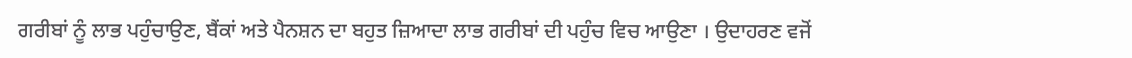ਗਰੀਬਾਂ ਨੂੰ ਲਾਭ ਪਹੁੰਚਾਉਣ, ਬੈਂਕਾਂ ਅਤੇ ਪੈਨਸ਼ਨ ਦਾ ਬਹੁਤ ਜ਼ਿਆਦਾ ਲਾਭ ਗਰੀਬਾਂ ਦੀ ਪਹੁੰਚ ਵਿਚ ਆਉਣਾ । ਉਦਾਹਰਣ ਵਜੋਂ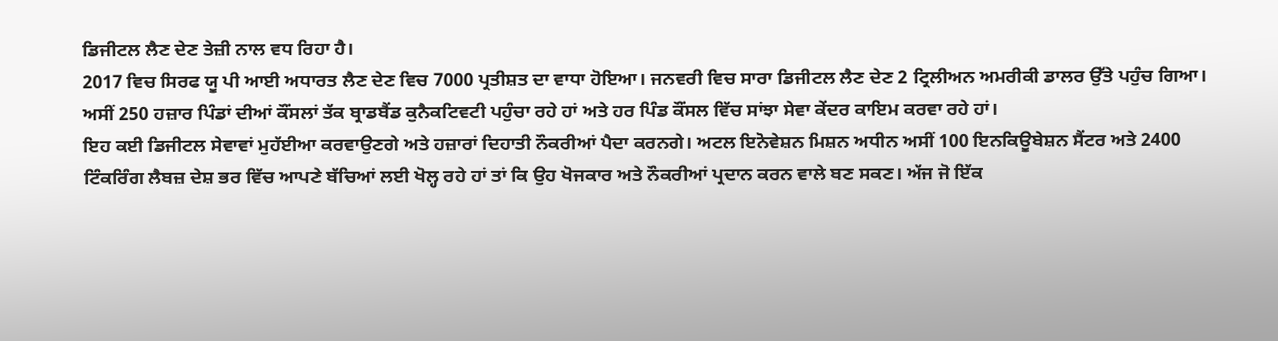ਡਿਜੀਟਲ ਲੈਣ ਦੇਣ ਤੇਜ਼ੀ ਨਾਲ ਵਧ ਰਿਹਾ ਹੈ।
2017 ਵਿਚ ਸਿਰਫ ਯੂ ਪੀ ਆਈ ਅਧਾਰਤ ਲੈਣ ਦੇਣ ਵਿਚ 7000 ਪ੍ਰਤੀਸ਼ਤ ਦਾ ਵਾਧਾ ਹੋਇਆ। ਜਨਵਰੀ ਵਿਚ ਸਾਰਾ ਡਿਜੀਟਲ ਲੈਣ ਦੇਣ 2 ਟ੍ਰਿਲੀਅਨ ਅਮਰੀਕੀ ਡਾਲਰ ਉੱਤੇ ਪਹੁੰਚ ਗਿਆ। ਅਸੀਂ 250 ਹਜ਼ਾਰ ਪਿੰਡਾਂ ਦੀਆਂ ਕੌਂਸਲਾਂ ਤੱਕ ਬ੍ਰਾਡਬੈਂਡ ਕੁਨੈਕਟਿਵਟੀ ਪਹੁੰਚਾ ਰਹੇ ਹਾਂ ਅਤੇ ਹਰ ਪਿੰਡ ਕੌਂਸਲ ਵਿੱਚ ਸਾਂਝਾ ਸੇਵਾ ਕੇਂਦਰ ਕਾਇਮ ਕਰਵਾ ਰਹੇ ਹਾਂ।
ਇਹ ਕਈ ਡਿਜੀਟਲ ਸੇਵਾਵਾਂ ਮੁਹੱਈਆ ਕਰਵਾਉਣਗੇ ਅਤੇ ਹਜ਼ਾਰਾਂ ਦਿਹਾਤੀ ਨੌਕਰੀਆਂ ਪੈਦਾ ਕਰਨਗੇ। ਅਟਲ ਇਨੋਵੇਸ਼ਨ ਮਿਸ਼ਨ ਅਧੀਨ ਅਸੀਂ 100 ਇਨਕਿਊਬੇਸ਼ਨ ਸੈਂਟਰ ਅਤੇ 2400 ਟਿੰਕਰਿੰਗ ਲੈਬਜ਼ ਦੇਸ਼ ਭਰ ਵਿੱਚ ਆਪਣੇ ਬੱਚਿਆਂ ਲਈ ਖੋਲ੍ਹ ਰਹੇ ਹਾਂ ਤਾਂ ਕਿ ਉਹ ਖੋਜਕਾਰ ਅਤੇ ਨੌਕਰੀਆਂ ਪ੍ਰਦਾਨ ਕਰਨ ਵਾਲੇ ਬਣ ਸਕਣ। ਅੱਜ ਜੋ ਇੱਕ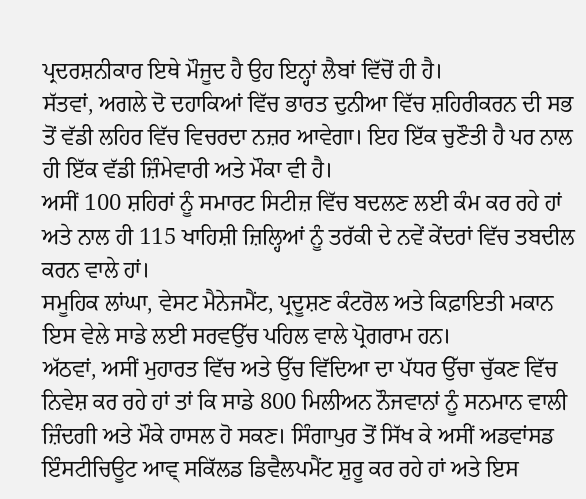ਪ੍ਰਦਰਸ਼ਨੀਕਾਰ ਇਥੇ ਮੌਜੂਦ ਹੈ ਉਹ ਇਨ੍ਹਾਂ ਲੈਬਾਂ ਵਿੱਚੋਂ ਹੀ ਹੈ।
ਸੱਤਵਾਂ, ਅਗਲੇ ਦੋ ਦਹਾਕਿਆਂ ਵਿੱਚ ਭਾਰਤ ਦੁਨੀਆ ਵਿੱਚ ਸ਼ਹਿਰੀਕਰਨ ਦੀ ਸਭ ਤੋਂ ਵੱਡੀ ਲਹਿਰ ਵਿੱਚ ਵਿਚਰਦਾ ਨਜ਼ਰ ਆਵੇਗਾ। ਇਹ ਇੱਕ ਚੁਣੌਤੀ ਹੈ ਪਰ ਨਾਲ ਹੀ ਇੱਕ ਵੱਡੀ ਜ਼ਿੰਮੇਵਾਰੀ ਅਤੇ ਮੌਕਾ ਵੀ ਹੈ।
ਅਸੀਂ 100 ਸ਼ਹਿਰਾਂ ਨੂੰ ਸਮਾਰਟ ਸਿਟੀਜ਼ ਵਿੱਚ ਬਦਲਣ ਲਈ ਕੰਮ ਕਰ ਰਹੇ ਹਾਂ ਅਤੇ ਨਾਲ ਹੀ 115 ਖਾਹਿਸ਼ੀ ਜ਼ਿਲ੍ਹਿਆਂ ਨੂੰ ਤਰੱਕੀ ਦੇ ਨਵੇਂ ਕੇਂਦਰਾਂ ਵਿੱਚ ਤਬਦੀਲ ਕਰਨ ਵਾਲੇ ਹਾਂ।
ਸਮੂਹਿਕ ਲਾਂਘਾ, ਵੇਸਟ ਮੈਨੇਜਮੈਂਟ, ਪ੍ਰਦੂਸ਼ਣ ਕੰਟਰੋਲ ਅਤੇ ਕਿਫ਼ਾਇਤੀ ਮਕਾਨ ਇਸ ਵੇਲੇ ਸਾਡੇ ਲਈ ਸਰਵਉੱਚ ਪਹਿਲ ਵਾਲੇ ਪ੍ਰੋਗਰਾਮ ਹਨ।
ਅੱਠਵਾਂ, ਅਸੀਂ ਮੁਹਾਰਤ ਵਿੱਚ ਅਤੇ ਉੱਚ ਵਿੱਦਿਆ ਦਾ ਪੱਧਰ ਉੱਚਾ ਚੁੱਕਣ ਵਿੱਚ ਨਿਵੇਸ਼ ਕਰ ਰਹੇ ਹਾਂ ਤਾਂ ਕਿ ਸਾਡੇ 800 ਮਿਲੀਅਨ ਨੌਜਵਾਨਾਂ ਨੂੰ ਸਨਮਾਨ ਵਾਲੀ ਜ਼ਿੰਦਗੀ ਅਤੇ ਮੌਕੇ ਹਾਸਲ ਹੋ ਸਕਣ। ਸਿੰਗਾਪੁਰ ਤੋਂ ਸਿੱਖ ਕੇ ਅਸੀਂ ਅਡਵਾਂਸਡ ਇੰਸਟੀਚਿਊਟ ਆਵ੍ ਸਕਿੱਲਡ ਡਿਵੈਲਪਮੈਂਟ ਸ਼ੁਰੂ ਕਰ ਰਹੇ ਹਾਂ ਅਤੇ ਇਸ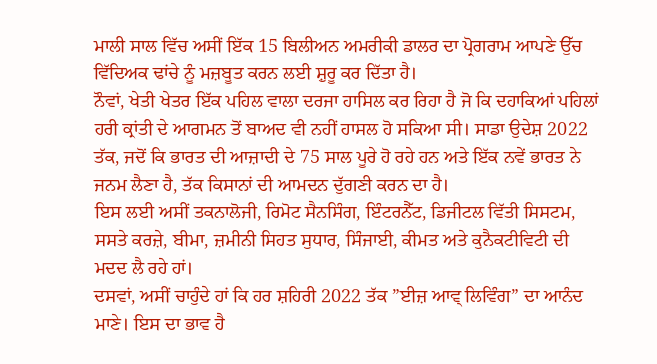ਮਾਲੀ ਸਾਲ ਵਿੱਚ ਅਸੀਂ ਇੱਕ 15 ਬਿਲੀਅਨ ਅਮਰੀਕੀ ਡਾਲਰ ਦਾ ਪ੍ਰੋਗਰਾਮ ਆਪਣੇ ਉੱਚ ਵਿੱਦਿਅਕ ਢਾਂਚੇ ਨੂੰ ਮਜ਼ਬੂਤ ਕਰਨ ਲਈ ਸ਼ੁਰੂ ਕਰ ਦਿੱਤਾ ਹੈ।
ਨੌਵਾਂ, ਖੇਤੀ ਖੇਤਰ ਇੱਕ ਪਹਿਲ ਵਾਲਾ ਦਰਜਾ ਹਾਸਿਲ ਕਰ ਰਿਹਾ ਹੈ ਜੋ ਕਿ ਦਹਾਕਿਆਂ ਪਹਿਲਾਂ ਹਰੀ ਕ੍ਰਾਂਤੀ ਦੇ ਆਗਮਨ ਤੋਂ ਬਾਅਦ ਵੀ ਨਹੀਂ ਹਾਸਲ ਹੋ ਸਕਿਆ ਸੀ। ਸਾਡਾ ਉਦੇਸ਼ 2022 ਤੱਕ, ਜਦੋਂ ਕਿ ਭਾਰਤ ਦੀ ਆਜ਼ਾਦੀ ਦੇ 75 ਸਾਲ ਪੂਰੇ ਹੋ ਰਹੇ ਹਨ ਅਤੇ ਇੱਕ ਨਵੇਂ ਭਾਰਤ ਨੇ ਜਨਮ ਲੈਣਾ ਹੈ, ਤੱਕ ਕਿਸਾਨਾਂ ਦੀ ਆਮਦਨ ਦੁੱਗਣੀ ਕਰਨ ਦਾ ਹੈ।
ਇਸ ਲਈ ਅਸੀਂ ਤਕਨਾਲੋਜੀ, ਰਿਮੋਟ ਸੈਨਸਿੰਗ, ਇੰਟਰਨੈੱਟ, ਡਿਜੀਟਲ ਵਿੱਤੀ ਸਿਸਟਮ, ਸਸਤੇ ਕਰਜ਼ੇ, ਬੀਮਾ, ਜ਼ਮੀਨੀ ਸਿਹਤ ਸੁਧਾਰ, ਸਿੰਜਾਈ, ਕੀਮਤ ਅਤੇ ਕੁਨੈਕਟੀਵਿਟੀ ਦੀ ਮਦਦ ਲੈ ਰਹੇ ਹਾਂ।
ਦਸਵਾਂ, ਅਸੀਂ ਚਾਹੁੰਦੇ ਹਾਂ ਕਿ ਹਰ ਸ਼ਹਿਰੀ 2022 ਤੱਕ ”ਈਜ਼ ਆਵ੍ ਲਿਵਿੰਗ” ਦਾ ਆਨੰਦ ਮਾਣੇ। ਇਸ ਦਾ ਭਾਵ ਹੈ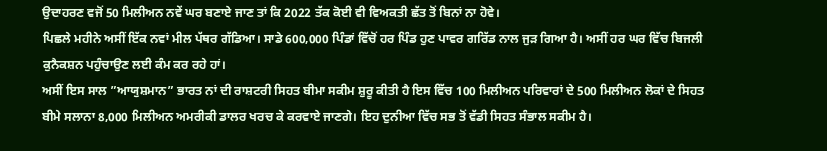ਉਦਾਹਰਣ ਵਜੋਂ 50 ਮਿਲੀਅਨ ਨਵੇਂ ਘਰ ਬਣਾਏ ਜਾਣ ਤਾਂ ਕਿ 2022 ਤੱਕ ਕੋਈ ਵੀ ਵਿਅਕਤੀ ਛੱਤ ਤੋਂ ਬਿਨਾਂ ਨਾ ਹੋਵੇ।
ਪਿਛਲੇ ਮਹੀਨੇ ਅਸੀਂ ਇੱਕ ਨਵਾਂ ਮੀਲ ਪੱਥਰ ਗੱਡਿਆ। ਸਾਡੇ 600,000 ਪਿੰਡਾਂ ਵਿੱਚੋਂ ਹਰ ਪਿੰਡ ਹੁਣ ਪਾਵਰ ਗਰਿੱਡ ਨਾਲ ਜੁੜ ਗਿਆ ਹੈ। ਅਸੀਂ ਹਰ ਘਰ ਵਿੱਚ ਬਿਜਲੀ ਕੁਨੈਕਸ਼ਨ ਪਹੁੰਚਾਉਣ ਲਈ ਕੰਮ ਕਰ ਰਹੇ ਹਾਂ।
ਅਸੀਂ ਇਸ ਸਾਲ ”ਆਯੁਸ਼ਮਾਨ” ਭਾਰਤ ਨਾਂ ਦੀ ਰਾਸ਼ਟਰੀ ਸਿਹਤ ਬੀਮਾ ਸਕੀਮ ਸ਼ੁਰੂ ਕੀਤੀ ਹੈ ਇਸ ਵਿੱਚ 100 ਮਿਲੀਅਨ ਪਰਿਵਾਰਾਂ ਦੇ 500 ਮਿਲੀਅਨ ਲੋਕਾਂ ਦੇ ਸਿਹਤ ਬੀਮੇ ਸਲਾਨਾ 8,000 ਮਿਲੀਅਨ ਅਮਰੀਕੀ ਡਾਲਰ ਖਰਚ ਕੇ ਕਰਵਾਏ ਜਾਣਗੇ। ਇਹ ਦੁਨੀਆ ਵਿੱਚ ਸਭ ਤੋਂ ਵੱਡੀ ਸਿਹਤ ਸੰਭਾਲ ਸਕੀਮ ਹੈ।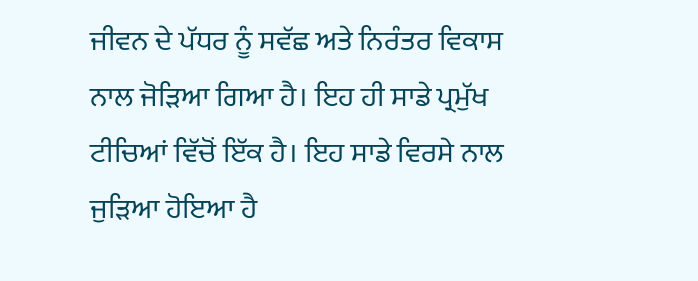ਜੀਵਨ ਦੇ ਪੱਧਰ ਨੂੰ ਸਵੱਛ ਅਤੇ ਨਿਰੰਤਰ ਵਿਕਾਸ ਨਾਲ ਜੋੜਿਆ ਗਿਆ ਹੈ। ਇਹ ਹੀ ਸਾਡੇ ਪ੍ਰਮੁੱਖ ਟੀਚਿਆਂ ਵਿੱਚੋਂ ਇੱਕ ਹੈ। ਇਹ ਸਾਡੇ ਵਿਰਸੇ ਨਾਲ ਜੁੜਿਆ ਹੋਇਆ ਹੈ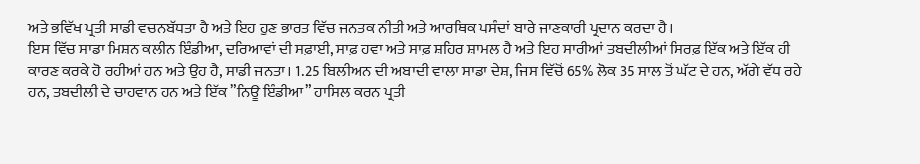ਅਤੇ ਭਵਿੱਖ ਪ੍ਰਤੀ ਸਾਡੀ ਵਚਨਬੱਧਤਾ ਹੈ ਅਤੇ ਇਹ ਹੁਣ ਭਾਰਤ ਵਿੱਚ ਜਨਤਕ ਨੀਤੀ ਅਤੇ ਆਰਥਿਕ ਪਸੰਦਾਂ ਬਾਰੇ ਜਾਣਕਾਰੀ ਪ੍ਰਦਾਨ ਕਰਦਾ ਹੈ।
ਇਸ ਵਿੱਚ ਸਾਡਾ ਮਿਸ਼ਨ ਕਲੀਨ ਇੰਡੀਆ, ਦਰਿਆਵਾਂ ਦੀ ਸਫ਼ਾਈ, ਸਾਫ਼ ਹਵਾ ਅਤੇ ਸਾਫ਼ ਸ਼ਹਿਰ ਸ਼ਾਮਲ ਹੈ ਅਤੇ ਇਹ ਸਾਰੀਆਂ ਤਬਦੀਲੀਆਂ ਸਿਰਫ਼ ਇੱਕ ਅਤੇ ਇੱਕ ਹੀ ਕਾਰਣ ਕਰਕੇ ਹੋ ਰਹੀਆਂ ਹਨ ਅਤੇ ਉਹ ਹੈ, ਸਾਡੀ ਜਨਤਾ। 1.25 ਬਿਲੀਅਨ ਦੀ ਅਬਾਦੀ ਵਾਲਾ ਸਾਡਾ ਦੇਸ਼, ਜਿਸ ਵਿੱਚੋਂ 65% ਲੋਕ 35 ਸਾਲ ਤੋਂ ਘੱਟ ਦੇ ਹਨ, ਅੱਗੇ ਵੱਧ ਰਹੇ ਹਨ, ਤਬਦੀਲੀ ਦੇ ਚਾਹਵਾਨ ਹਨ ਅਤੇ ਇੱਕ ”ਨਿਊ ਇੰਡੀਆ” ਹਾਸਿਲ ਕਰਨ ਪ੍ਰਤੀ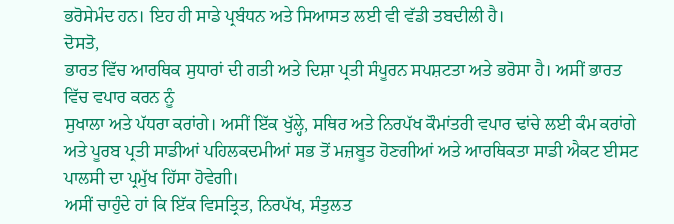ਭਰੋਸੇਮੰਦ ਹਨ। ਇਹ ਹੀ ਸਾਡੇ ਪ੍ਰਬੰਧਨ ਅਤੇ ਸਿਆਸਤ ਲਈ ਵੀ ਵੱਡੀ ਤਬਦੀਲੀ ਹੈ।
ਦੋਸਤੋ,
ਭਾਰਤ ਵਿੱਚ ਆਰਥਿਕ ਸੁਧਾਰਾਂ ਦੀ ਗਤੀ ਅਤੇ ਦਿਸ਼ਾ ਪ੍ਰਤੀ ਸੰਪੂਰਨ ਸਪਸ਼ਟਤਾ ਅਤੇ ਭਰੋਸਾ ਹੈ। ਅਸੀਂ ਭਾਰਤ ਵਿੱਚ ਵਪਾਰ ਕਰਨ ਨੂੰ
ਸੁਖਾਲਾ ਅਤੇ ਪੱਧਰਾ ਕਰਾਂਗੇ। ਅਸੀਂ ਇੱਕ ਖੁੱਲ੍ਹੇ, ਸਥਿਰ ਅਤੇ ਨਿਰਪੱਖ ਕੌਮਾਂਤਰੀ ਵਪਾਰ ਢਾਂਚੇ ਲਈ ਕੰਮ ਕਰਾਂਗੇ ਅਤੇ ਪੂਰਬ ਪ੍ਰਤੀ ਸਾਡੀਆਂ ਪਹਿਲਕਦਮੀਆਂ ਸਭ ਤੋਂ ਮਜ਼ਬੂਤ ਹੋਣਗੀਆਂ ਅਤੇ ਆਰਥਿਕਤਾ ਸਾਡੀ ਐਕਟ ਈਸਟ ਪਾਲਸੀ ਦਾ ਪ੍ਰਮੁੱਖ ਹਿੱਸਾ ਹੋਵੇਗੀ।
ਅਸੀਂ ਚਾਹੁੰਦੇ ਹਾਂ ਕਿ ਇੱਕ ਵਿਸਤ੍ਰਿਤ, ਨਿਰਪੱਖ, ਸੰਤੁਲਤ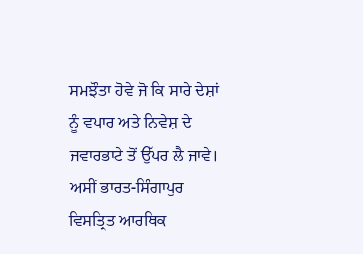ਸਮਝੌਤਾ ਹੋਵੇ ਜੋ ਕਿ ਸਾਰੇ ਦੇਸ਼ਾਂ ਨੂੰ ਵਪਾਰ ਅਤੇ ਨਿਵੇਸ਼ ਦੇ ਜਵਾਰਭਾਟੇ ਤੋਂ ਉੱਪਰ ਲੈ ਜਾਵੇ। ਅਸੀਂ ਭਾਰਤ-ਸਿੰਗਾਪੁਰ ਵਿਸਤ੍ਰਿਤ ਆਰਥਿਕ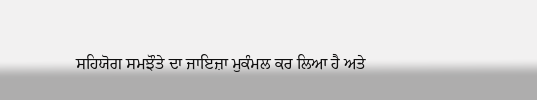ਸਹਿਯੋਗ ਸਮਝੌਤੇ ਦਾ ਜਾਇਜ਼ਾ ਮੁਕੰਮਲ ਕਰ ਲਿਆ ਹੈ ਅਤੇ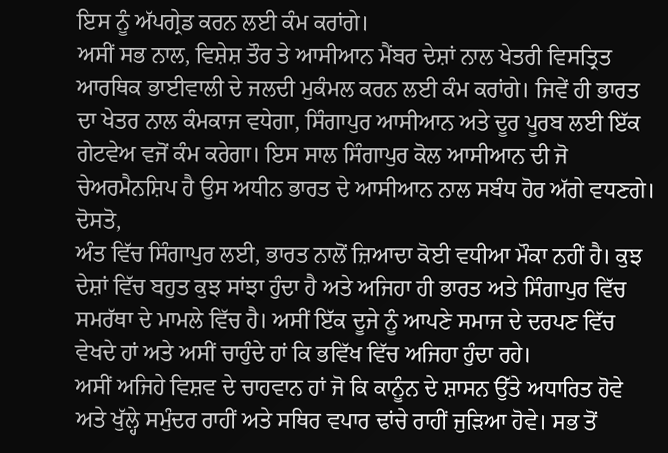ਇਸ ਨੂੰ ਅੱਪਗ੍ਰੇਡ ਕਰਨ ਲਈ ਕੰਮ ਕਰਾਂਗੇ।
ਅਸੀਂ ਸਭ ਨਾਲ, ਵਿਸ਼ੇਸ਼ ਤੌਰ ਤੇ ਆਸੀਆਨ ਮੈਂਬਰ ਦੇਸ਼ਾਂ ਨਾਲ ਖੇਤਰੀ ਵਿਸਤ੍ਰਿਤ ਆਰਥਿਕ ਭਾਈਵਾਲੀ ਦੇ ਜਲਦੀ ਮੁਕੰਮਲ ਕਰਨ ਲਈ ਕੰਮ ਕਰਾਂਗੇ। ਜਿਵੇਂ ਹੀ ਭਾਰਤ ਦਾ ਖੇਤਰ ਨਾਲ ਕੰਮਕਾਜ ਵਧੇਗਾ, ਸਿੰਗਾਪੁਰ ਆਸੀਆਨ ਅਤੇ ਦੂਰ ਪੂਰਬ ਲਈ ਇੱਕ ਗੇਟਵੇਅ ਵਜੋਂ ਕੰਮ ਕਰੇਗਾ। ਇਸ ਸਾਲ ਸਿੰਗਾਪੁਰ ਕੋਲ ਆਸੀਆਨ ਦੀ ਜੋ ਚੇਅਰਮੈਨਸ਼ਿਪ ਹੈ ਉਸ ਅਧੀਨ ਭਾਰਤ ਦੇ ਆਸੀਆਨ ਨਾਲ ਸਬੰਧ ਹੋਰ ਅੱਗੇ ਵਧਣਗੇ।
ਦੋਸਤੋ,
ਅੰਤ ਵਿੱਚ ਸਿੰਗਾਪੁਰ ਲਈ, ਭਾਰਤ ਨਾਲੋਂ ਜ਼ਿਆਦਾ ਕੋਈ ਵਧੀਆ ਮੌਕਾ ਨਹੀਂ ਹੈ। ਕੁਝ ਦੇਸ਼ਾਂ ਵਿੱਚ ਬਹੁਤ ਕੁਝ ਸਾਂਝਾ ਹੁੰਦਾ ਹੈ ਅਤੇ ਅਜਿਹਾ ਹੀ ਭਾਰਤ ਅਤੇ ਸਿੰਗਾਪੁਰ ਵਿੱਚ ਸਮਰੱਥਾ ਦੇ ਮਾਮਲੇ ਵਿੱਚ ਹੈ। ਅਸੀਂ ਇੱਕ ਦੂਜੇ ਨੂੰ ਆਪਣੇ ਸਮਾਜ ਦੇ ਦਰਪਣ ਵਿੱਚ ਵੇਖਦੇ ਹਾਂ ਅਤੇ ਅਸੀਂ ਚਾਹੁੰਦੇ ਹਾਂ ਕਿ ਭਵਿੱਖ ਵਿੱਚ ਅਜਿਹਾ ਹੁੰਦਾ ਰਹੇ।
ਅਸੀਂ ਅਜਿਹੇ ਵਿਸ਼ਵ ਦੇ ਚਾਹਵਾਨ ਹਾਂ ਜੋ ਕਿ ਕਾਨੂੰਨ ਦੇ ਸ਼ਾਸਨ ਉੱਤੇ ਅਧਾਰਿਤ ਹੋਵੇ ਅਤੇ ਖੁੱਲ੍ਹੇ ਸਮੁੰਦਰ ਰਾਹੀਂ ਅਤੇ ਸਥਿਰ ਵਪਾਰ ਢਾਂਚੇ ਰਾਹੀਂ ਜੁੜਿਆ ਹੋਵੇ। ਸਭ ਤੋਂ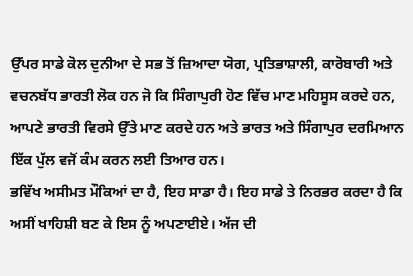ਉੱਪਰ ਸਾਡੇ ਕੋਲ ਦੁਨੀਆ ਦੇ ਸਭ ਤੋਂ ਜ਼ਿਆਦਾ ਯੋਗ, ਪ੍ਰਤਿਭਾਸ਼ਾਲੀ, ਕਾਰੋਬਾਰੀ ਅਤੇ ਵਚਨਬੱਧ ਭਾਰਤੀ ਲੋਕ ਹਨ ਜੋ ਕਿ ਸਿੰਗਾਪੁਰੀ ਹੋਣ ਵਿੱਚ ਮਾਣ ਮਹਿਸੂਸ ਕਰਦੇ ਹਨ, ਆਪਣੇ ਭਾਰਤੀ ਵਿਰਸੇ ਉੱਤੇ ਮਾਣ ਕਰਦੇ ਹਨ ਅਤੇ ਭਾਰਤ ਅਤੇ ਸਿੰਗਾਪੁਰ ਦਰਮਿਆਨ ਇੱਕ ਪੁੱਲ ਵਜੋਂ ਕੰਮ ਕਰਨ ਲਈ ਤਿਆਰ ਹਨ।
ਭਵਿੱਖ ਅਸੀਮਤ ਮੌਕਿਆਂ ਦਾ ਹੈ, ਇਹ ਸਾਡਾ ਹੈ। ਇਹ ਸਾਡੇ ਤੇ ਨਿਰਭਰ ਕਰਦਾ ਹੈ ਕਿ ਅਸੀਂ ਖਾਹਿਸ਼ੀ ਬਣ ਕੇ ਇਸ ਨੂੰ ਅਪਣਾਈਏ। ਅੱਜ ਦੀ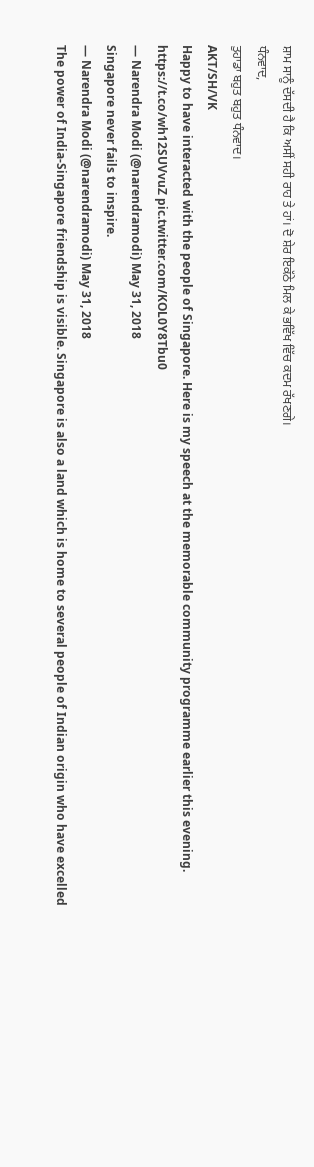ਸ਼ਾਮ ਸਾਨੂੰ ਦੱਸਦੀ ਹੈ ਕਿ ਅਸੀਂ ਸਹੀ ਰਾਹ ਤੇ ਹਾਂ। ਦੋ ਸ਼ੇਰ ਇਕੱਠੇ ਮਿਲ ਕੇ ਭਵਿੱਖ ਵਿੱਚ ਕਦਮ ਰੱਖਣਗੇ।
ਧੰਨਵਾਦ,
ਤੁਹਾਡਾ ਬਹੁਤ ਬਹੁਤ ਧੰਨਵਾਦ।
AKT/SH/VK
Happy to have interacted with the people of Singapore. Here is my speech at the memorable community programme earlier this evening. https://t.co/wh12SUVvuZ pic.twitter.com/KOL0Y8Tbu0
— Narendra Modi (@narendramodi) May 31, 2018
Singapore never fails to inspire.
— Narendra Modi (@narendramodi) May 31, 2018
The power of India-Singapore friendship is visible. Singapore is also a land which is home to several people of Indian origin who have excelled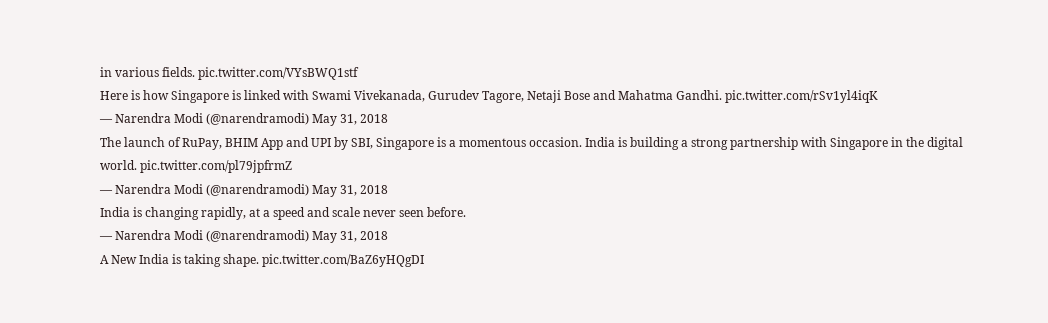in various fields. pic.twitter.com/VYsBWQ1stf
Here is how Singapore is linked with Swami Vivekanada, Gurudev Tagore, Netaji Bose and Mahatma Gandhi. pic.twitter.com/rSv1yl4iqK
— Narendra Modi (@narendramodi) May 31, 2018
The launch of RuPay, BHIM App and UPI by SBI, Singapore is a momentous occasion. India is building a strong partnership with Singapore in the digital world. pic.twitter.com/pl79jpfrmZ
— Narendra Modi (@narendramodi) May 31, 2018
India is changing rapidly, at a speed and scale never seen before.
— Narendra Modi (@narendramodi) May 31, 2018
A New India is taking shape. pic.twitter.com/BaZ6yHQgDI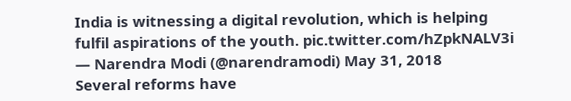India is witnessing a digital revolution, which is helping fulfil aspirations of the youth. pic.twitter.com/hZpkNALV3i
— Narendra Modi (@narendramodi) May 31, 2018
Several reforms have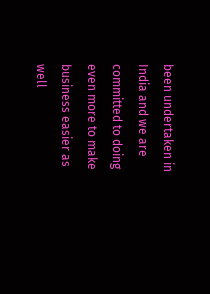been undertaken in India and we are committed to doing even more to make business easier as well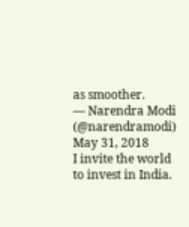as smoother.
— Narendra Modi (@narendramodi) May 31, 2018
I invite the world to invest in India.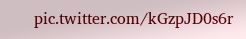pic.twitter.com/kGzpJD0s6r